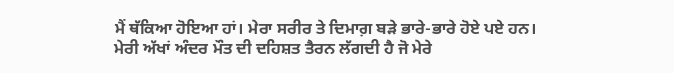ਮੈਂ ਥੱਕਿਆ ਹੋਇਆ ਹਾਂ। ਮੇਰਾ ਸਰੀਰ ਤੇ ਦਿਮਾਗ਼ ਬੜੇ ਭਾਰੇ-ਭਾਰੇ ਹੋਏ ਪਏ ਹਨ। ਮੇਰੀ ਅੱਖਾਂ ਅੰਦਰ ਮੌਤ ਦੀ ਦਹਿਸ਼ਤ ਤੈਰਨ ਲੱਗਦੀ ਹੈ ਜੋ ਮੇਰੇ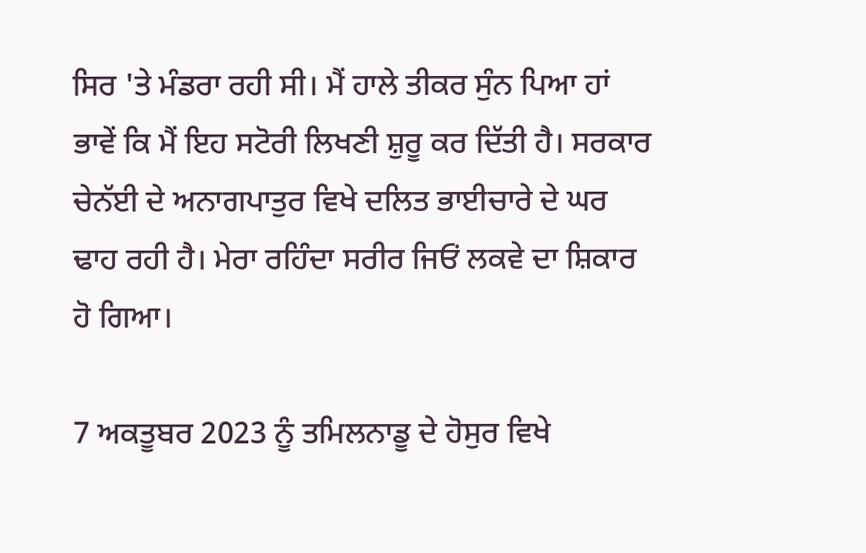ਸਿਰ 'ਤੇ ਮੰਡਰਾ ਰਹੀ ਸੀ। ਮੈਂ ਹਾਲੇ ਤੀਕਰ ਸੁੰਨ ਪਿਆ ਹਾਂ ਭਾਵੇਂ ਕਿ ਮੈਂ ਇਹ ਸਟੋਰੀ ਲਿਖਣੀ ਸ਼ੁਰੂ ਕਰ ਦਿੱਤੀ ਹੈ। ਸਰਕਾਰ ਚੇਨੱਈ ਦੇ ਅਨਾਗਪਾਤੁਰ ਵਿਖੇ ਦਲਿਤ ਭਾਈਚਾਰੇ ਦੇ ਘਰ ਢਾਹ ਰਹੀ ਹੈ। ਮੇਰਾ ਰਹਿੰਦਾ ਸਰੀਰ ਜਿਓਂ ਲਕਵੇ ਦਾ ਸ਼ਿਕਾਰ ਹੋ ਗਿਆ।

7 ਅਕਤੂਬਰ 2023 ਨੂੰ ਤਮਿਲਨਾਡੂ ਦੇ ਹੋਸੁਰ ਵਿਖੇ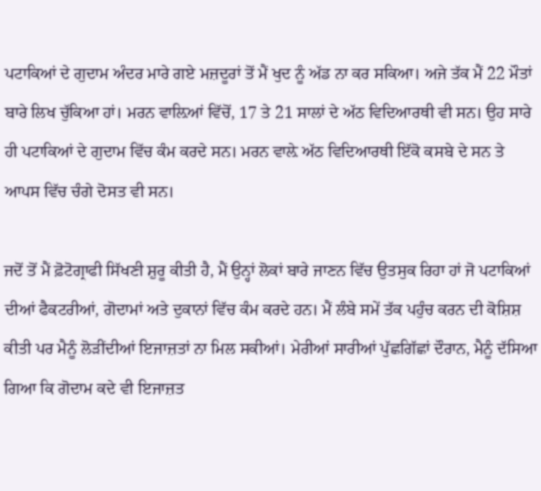ਪਟਾਕਿਆਂ ਦੇ ਗੁਦਾਮ ਅੰਦਰ ਮਾਰੇ ਗਏ ਮਜ਼ਦੂਰਾਂ ਤੋਂ ਮੈਂ ਖੁਦ ਨੂੰ ਅੱਡ ਨਾ ਕਰ ਸਕਿਆ। ਅਜੇ ਤੱਕ ਮੈਂ 22 ਮੌਤਾਂ ਬਾਰੇ ਲਿਖ ਚੁੱਕਿਆ ਹਾਂ। ਮਰਨ ਵਾਲ਼ਿਆਂ ਵਿੱਚੋਂ, 17 ਤੇ 21 ਸਾਲਾਂ ਦੇ ਅੱਠ ਵਿਦਿਆਰਥੀ ਵੀ ਸਨ। ਉਹ ਸਾਰੇ ਹੀ ਪਟਾਕਿਆਂ ਦੇ ਗੁਦਾਮ ਵਿੱਚ ਕੰਮ ਕਰਦੇ ਸਨ। ਮਰਨ ਵਾਲ਼ੇ ਅੱਠ ਵਿਦਿਆਰਥੀ ਇੱਕੋ ਕਸਬੇ ਦੇ ਸਨ ਤੇ ਆਪਸ ਵਿੱਚ ਚੰਗੇ ਦੋਸਤ ਵੀ ਸਨ।

ਜਦੋਂ ਤੋਂ ਮੈਂ ਫ਼ੋਟੋਗ੍ਰਾਫੀ ਸਿੱਖਣੀ ਸ਼ੁਰੂ ਕੀਤੀ ਹੈ, ਮੈਂ ਉਨ੍ਹਾਂ ਲੋਕਾਂ ਬਾਰੇ ਜਾਣਨ ਵਿੱਚ ਉਤਸੁਕ ਰਿਹਾ ਹਾਂ ਜੋ ਪਟਾਕਿਆਂ ਦੀਆਂ ਫੈਕਟਰੀਆਂ, ਗੋਦਾਮਾਂ ਅਤੇ ਦੁਕਾਨਾਂ ਵਿੱਚ ਕੰਮ ਕਰਦੇ ਹਨ। ਮੈਂ ਲੰਬੇ ਸਮੇਂ ਤੱਕ ਪਹੁੰਚ ਕਰਨ ਦੀ ਕੋਸ਼ਿਸ਼ ਕੀਤੀ ਪਰ ਮੈਨੂੰ ਲੋੜੀਂਦੀਆਂ ਇਜਾਜ਼ਤਾਂ ਨਾ ਮਿਲ ਸਕੀਆਂ। ਮੇਰੀਆਂ ਸਾਰੀਆਂ ਪੁੱਛਗਿੱਛਾਂ ਦੌਰਾਨ, ਮੈਨੂੰ ਦੱਸਿਆ ਗਿਆ ਕਿ ਗੋਦਾਮ ਕਦੇ ਵੀ ਇਜਾਜ਼ਤ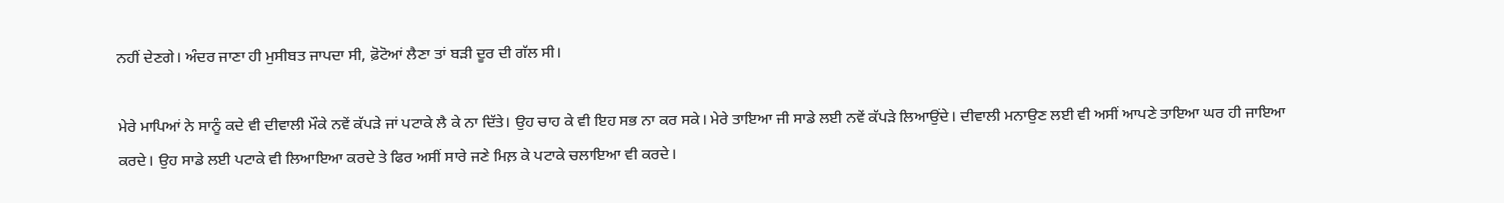ਨਹੀਂ ਦੇਣਗੇ। ਅੰਦਰ ਜਾਣਾ ਹੀ ਮੁਸੀਬਤ ਜਾਪਦਾ ਸੀ, ਫ਼ੋਟੋਆਂ ਲੈਣਾ ਤਾਂ ਬੜੀ ਦੂਰ ਦੀ ਗੱਲ ਸੀ।

ਮੇਰੇ ਮਾਪਿਆਂ ਨੇ ਸਾਨੂੰ ਕਦੇ ਵੀ ਦੀਵਾਲੀ ਮੌਕੇ ਨਵੇਂ ਕੱਪੜੇ ਜਾਂ ਪਟਾਕੇ ਲੈ ਕੇ ਨਾ ਦਿੱਤੇ। ਉਹ ਚਾਹ ਕੇ ਵੀ ਇਹ ਸਭ ਨਾ ਕਰ ਸਕੇ। ਮੇਰੇ ਤਾਇਆ ਜੀ ਸਾਡੇ ਲਈ ਨਵੇਂ ਕੱਪੜੇ ਲਿਆਉਂਦੇ। ਦੀਵਾਲੀ ਮਨਾਉਣ ਲਈ ਵੀ ਅਸੀਂ ਆਪਣੇ ਤਾਇਆ ਘਰ ਹੀ ਜਾਇਆ ਕਰਦੇ। ਉਹ ਸਾਡੇ ਲਈ ਪਟਾਕੇ ਵੀ ਲਿਆਇਆ ਕਰਦੇ ਤੇ ਫਿਰ ਅਸੀਂ ਸਾਰੇ ਜਣੇ ਮਿਲ਼ ਕੇ ਪਟਾਕੇ ਚਲਾਇਆ ਵੀ ਕਰਦੇ।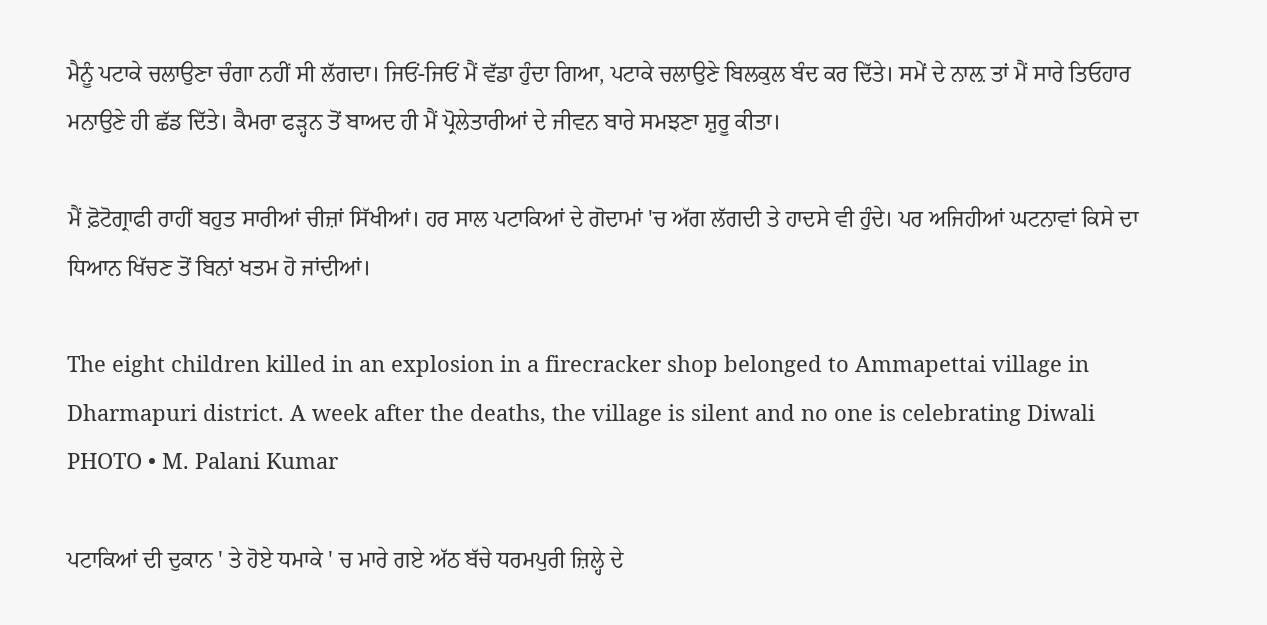ਮੈਨੂੰ ਪਟਾਕੇ ਚਲਾਉਣਾ ਚੰਗਾ ਨਹੀਂ ਸੀ ਲੱਗਦਾ। ਜਿਓਂ-ਜਿਓਂ ਮੈਂ ਵੱਡਾ ਹੁੰਦਾ ਗਿਆ, ਪਟਾਕੇ ਚਲਾਉਣੇ ਬਿਲਕੁਲ ਬੰਦ ਕਰ ਦਿੱਤੇ। ਸਮੇਂ ਦੇ ਨਾਲ਼ ਤਾਂ ਮੈਂ ਸਾਰੇ ਤਿਓਹਾਰ ਮਨਾਉਣੇ ਹੀ ਛੱਡ ਦਿੱਤੇ। ਕੈਮਰਾ ਫੜ੍ਹਨ ਤੋਂ ਬਾਅਦ ਹੀ ਮੈਂ ਪ੍ਰੋਲੇਤਾਰੀਆਂ ਦੇ ਜੀਵਨ ਬਾਰੇ ਸਮਝਣਾ ਸ਼ੁਰੂ ਕੀਤਾ।

ਮੈਂ ਫ਼ੋਟੋਗ੍ਰਾਫੀ ਰਾਹੀਂ ਬਹੁਤ ਸਾਰੀਆਂ ਚੀਜ਼ਾਂ ਸਿੱਖੀਆਂ। ਹਰ ਸਾਲ ਪਟਾਕਿਆਂ ਦੇ ਗੋਦਾਮਾਂ 'ਚ ਅੱਗ ਲੱਗਦੀ ਤੇ ਹਾਦਸੇ ਵੀ ਹੁੰਦੇ। ਪਰ ਅਜਿਹੀਆਂ ਘਟਨਾਵਾਂ ਕਿਸੇ ਦਾ ਧਿਆਨ ਖਿੱਚਣ ਤੋਂ ਬਿਨਾਂ ਖਤਮ ਹੋ ਜਾਂਦੀਆਂ।

The eight children killed in an explosion in a firecracker shop belonged to Ammapettai village in Dharmapuri district. A week after the deaths, the village is silent and no one is celebrating Diwali
PHOTO • M. Palani Kumar

ਪਟਾਕਿਆਂ ਦੀ ਦੁਕਾਨ ' ਤੇ ਹੋਏ ਧਮਾਕੇ ' ਚ ਮਾਰੇ ਗਏ ਅੱਠ ਬੱਚੇ ਧਰਮਪੁਰੀ ਜ਼ਿਲ੍ਹੇ ਦੇ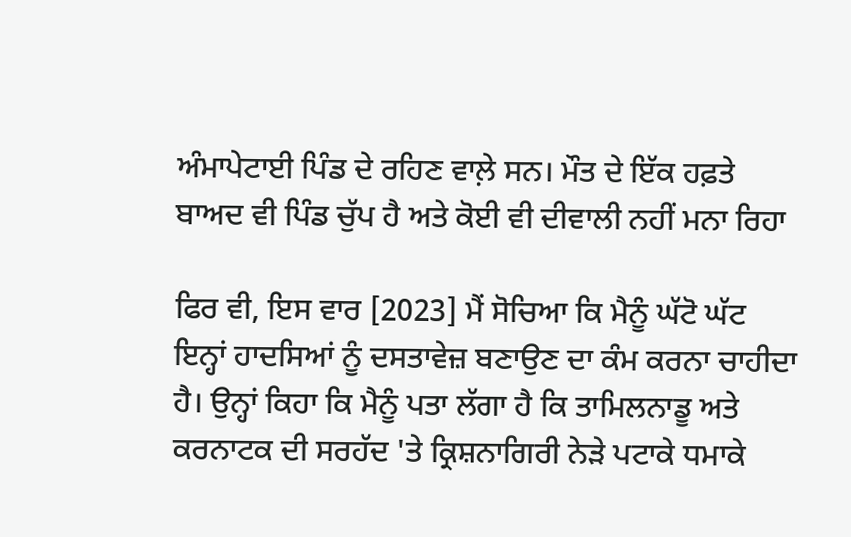ਅੰਮਾਪੇਟਾਈ ਪਿੰਡ ਦੇ ਰਹਿਣ ਵਾਲ਼ੇ ਸਨ। ਮੌਤ ਦੇ ਇੱਕ ਹਫ਼ਤੇ ਬਾਅਦ ਵੀ ਪਿੰਡ ਚੁੱਪ ਹੈ ਅਤੇ ਕੋਈ ਵੀ ਦੀਵਾਲੀ ਨਹੀਂ ਮਨਾ ਰਿਹਾ

ਫਿਰ ਵੀ, ਇਸ ਵਾਰ [2023] ਮੈਂ ਸੋਚਿਆ ਕਿ ਮੈਨੂੰ ਘੱਟੋ ਘੱਟ ਇਨ੍ਹਾਂ ਹਾਦਸਿਆਂ ਨੂੰ ਦਸਤਾਵੇਜ਼ ਬਣਾਉਣ ਦਾ ਕੰਮ ਕਰਨਾ ਚਾਹੀਦਾ ਹੈ। ਉਨ੍ਹਾਂ ਕਿਹਾ ਕਿ ਮੈਨੂੰ ਪਤਾ ਲੱਗਾ ਹੈ ਕਿ ਤਾਮਿਲਨਾਡੂ ਅਤੇ ਕਰਨਾਟਕ ਦੀ ਸਰਹੱਦ 'ਤੇ ਕ੍ਰਿਸ਼ਨਾਗਿਰੀ ਨੇੜੇ ਪਟਾਕੇ ਧਮਾਕੇ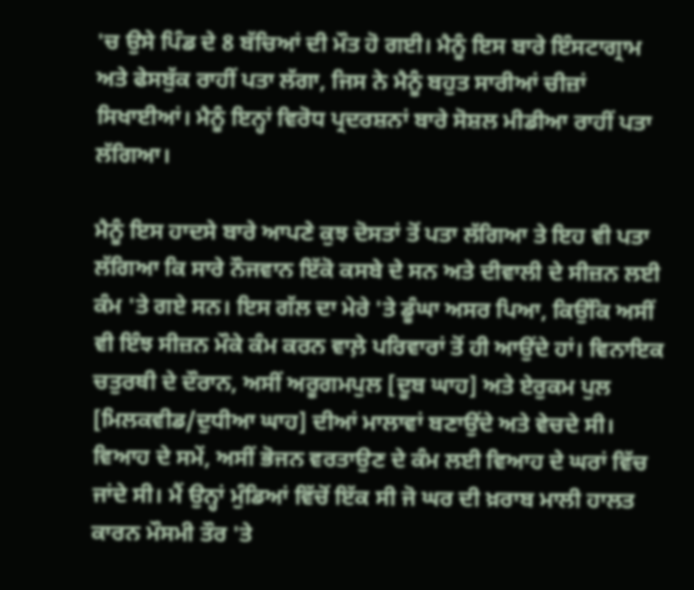'ਚ ਉਸੇ ਪਿੰਡ ਦੇ 8 ਬੱਚਿਆਂ ਦੀ ਮੌਤ ਹੋ ਗਈ। ਮੈਨੂੰ ਇਸ ਬਾਰੇ ਇੰਸਟਾਗ੍ਰਾਮ ਅਤੇ ਫੇਸਬੁੱਕ ਰਾਹੀਂ ਪਤਾ ਲੱਗਾ, ਜਿਸ ਨੇ ਮੈਨੂੰ ਬਹੁਤ ਸਾਰੀਆਂ ਚੀਜ਼ਾਂ ਸਿਖਾਈਆਂ। ਮੈਨੂੰ ਇਨ੍ਹਾਂ ਵਿਰੋਧ ਪ੍ਰਦਰਸ਼ਨਾਂ ਬਾਰੇ ਸੋਸ਼ਲ ਮੀਡੀਆ ਰਾਹੀਂ ਪਤਾ ਲੱਗਿਆ।

ਮੈਨੂੰ ਇਸ ਹਾਦਸੇ ਬਾਰੇ ਆਪਣੇ ਕੁਝ ਦੋਸਤਾਂ ਤੋਂ ਪਤਾ ਲੱਗਿਆ ਤੇ ਇਹ ਵੀ ਪਤਾ ਲੱਗਿਆ ਕਿ ਸਾਰੇ ਨੌਜਵਾਨ ਇੱਕੋ ਕਸਬੇ ਦੇ ਸਨ ਅਤੇ ਦੀਵਾਲੀ ਦੇ ਸੀਜ਼ਨ ਲਈ ਕੰਮ 'ਤੇ ਗਏ ਸਨ। ਇਸ ਗੱਲ ਦਾ ਮੇਰੇ 'ਤੇ ਡੂੰਘਾ ਅਸਰ ਪਿਆ, ਕਿਉਂਕਿ ਅਸੀਂ ਵੀ ਇੰਝ ਸੀਜ਼ਨ ਮੌਕੇ ਕੰਮ ਕਰਨ ਵਾਲ਼ੇ ਪਰਿਵਾਰਾਂ ਤੋਂ ਹੀ ਆਉਂਦੇ ਹਾਂ। ਵਿਨਾਇਕ ਚਤੁਰਥੀ ਦੇ ਦੌਰਾਨ, ਅਸੀਂ ਅਰੂਗਮਪੁਲ [ਦੂਬ ਘਾਹ] ਅਤੇ ਏਰੁਕਮ ਪੁਲ [ਮਿਲਕਵੀਡ/ਦੁਧੀਆ ਘਾਹ] ਦੀਆਂ ਮਾਲਾਵਾਂ ਬਣਾਉਂਦੇ ਅਤੇ ਵੇਚਦੇ ਸੀ। ਵਿਆਹ ਦੇ ਸਮੇਂ, ਅਸੀਂ ਭੋਜਨ ਵਰਤਾਉਣ ਦੇ ਕੰਮ ਲਈ ਵਿਆਹ ਦੇ ਘਰਾਂ ਵਿੱਚ ਜਾਂਦੇ ਸੀ। ਮੈਂ ਉਨ੍ਹਾਂ ਮੁੰਡਿਆਂ ਵਿੱਚੋਂ ਇੱਕ ਸੀ ਜੋ ਘਰ ਦੀ ਖ਼ਰਾਬ ਮਾਲੀ ਹਾਲਤ ਕਾਰਨ ਮੌਸਮੀ ਤੌਰ 'ਤੇ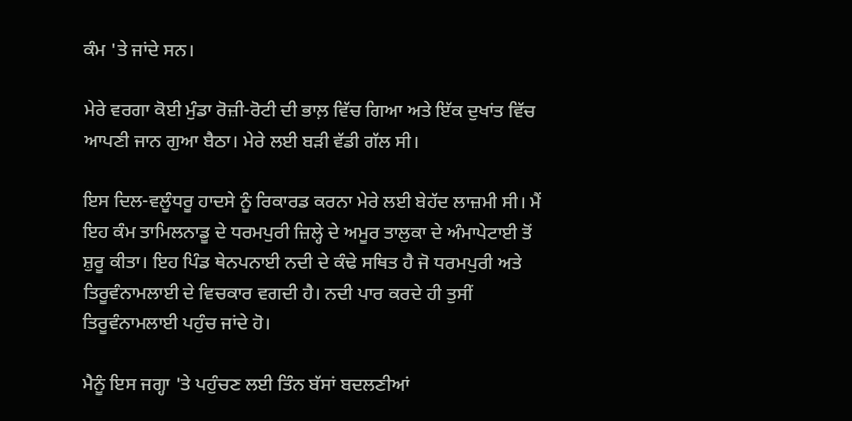ਕੰਮ 'ਤੇ ਜਾਂਦੇ ਸਨ।

ਮੇਰੇ ਵਰਗਾ ਕੋਈ ਮੁੰਡਾ ਰੋਜ਼ੀ-ਰੋਟੀ ਦੀ ਭਾਲ਼ ਵਿੱਚ ਗਿਆ ਅਤੇ ਇੱਕ ਦੁਖਾਂਤ ਵਿੱਚ ਆਪਣੀ ਜਾਨ ਗੁਆ ਬੈਠਾ। ਮੇਰੇ ਲਈ ਬੜੀ ਵੱਡੀ ਗੱਲ ਸੀ।

ਇਸ ਦਿਲ-ਵਲੂੰਧਰੂ ਹਾਦਸੇ ਨੂੰ ਰਿਕਾਰਡ ਕਰਨਾ ਮੇਰੇ ਲਈ ਬੇਹੱਦ ਲਾਜ਼ਮੀ ਸੀ। ਮੈਂ ਇਹ ਕੰਮ ਤਾਮਿਲਨਾਡੂ ਦੇ ਧਰਮਪੁਰੀ ਜ਼ਿਲ੍ਹੇ ਦੇ ਅਮੂਰ ਤਾਲੁਕਾ ਦੇ ਅੰਮਾਪੇਟਾਈ ਤੋਂ ਸ਼ੁਰੂ ਕੀਤਾ। ਇਹ ਪਿੰਡ ਥੇਨਪਨਾਈ ਨਦੀ ਦੇ ਕੰਢੇ ਸਥਿਤ ਹੈ ਜੋ ਧਰਮਪੁਰੀ ਅਤੇ ਤਿਰੂਵੰਨਾਮਲਾਈ ਦੇ ਵਿਚਕਾਰ ਵਗਦੀ ਹੈ। ਨਦੀ ਪਾਰ ਕਰਦੇ ਹੀ ਤੁਸੀਂ ਤਿਰੂਵੰਨਾਮਲਾਈ ਪਹੁੰਚ ਜਾਂਦੇ ਹੋ।

ਮੈਨੂੰ ਇਸ ਜਗ੍ਹਾ 'ਤੇ ਪਹੁੰਚਣ ਲਈ ਤਿੰਨ ਬੱਸਾਂ ਬਦਲਣੀਆਂ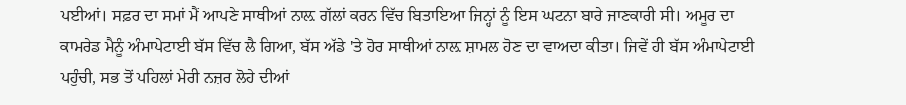ਪਈਆਂ। ਸਫ਼ਰ ਦਾ ਸਮਾਂ ਮੈਂ ਆਪਣੇ ਸਾਥੀਆਂ ਨਾਲ਼ ਗੱਲਾਂ ਕਰਨ ਵਿੱਚ ਬਿਤਾਇਆ ਜਿਨ੍ਹਾਂ ਨੂੰ ਇਸ ਘਟਨਾ ਬਾਰੇ ਜਾਣਕਾਰੀ ਸੀ। ਅਮੂਰ ਦਾ ਕਾਮਰੇਡ ਮੈਨੂੰ ਅੰਮਾਪੇਟਾਈ ਬੱਸ ਵਿੱਚ ਲੈ ਗਿਆ, ਬੱਸ ਅੱਡੇ 'ਤੇ ਹੋਰ ਸਾਥੀਆਂ ਨਾਲ਼ ਸ਼ਾਮਲ ਹੋਣ ਦਾ ਵਾਅਦਾ ਕੀਤਾ। ਜਿਵੇਂ ਹੀ ਬੱਸ ਅੰਮਾਪੇਟਾਈ ਪਹੁੰਚੀ, ਸਭ ਤੋਂ ਪਹਿਲਾਂ ਮੇਰੀ ਨਜ਼ਰ ਲੋਹੇ ਦੀਆਂ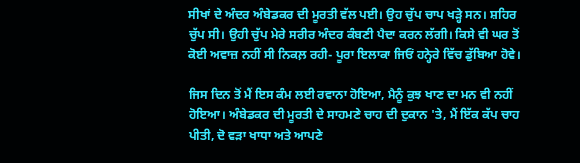ਸੀਖਾਂ ਦੇ ਅੰਦਰ ਅੰਬੇਡਕਰ ਦੀ ਮੂਰਤੀ ਵੱਲ ਪਈ। ਉਹ ਚੁੱਪ ਚਾਪ ਖੜ੍ਹੇ ਸਨ। ਸ਼ਹਿਰ ਚੁੱਪ ਸੀ। ਉਹੀ ਚੁੱਪ ਮੇਰੇ ਸਰੀਰ ਅੰਦਰ ਕੰਬਣੀ ਪੈਦਾ ਕਰਨ ਲੱਗੀ। ਕਿਸੇ ਵੀ ਘਰ ਤੋਂ ਕੋਈ ਅਵਾਜ਼ ਨਹੀਂ ਸੀ ਨਿਕਲ਼ ਰਹੀ- ਪੂਰਾ ਇਲਾਕਾ ਜਿਓਂ ਹਨ੍ਹੇਰੇ ਵਿੱਚ ਡੁੱਬਿਆ ਹੋਵੇ।

ਜਿਸ ਦਿਨ ਤੋਂ ਮੈਂ ਇਸ ਕੰਮ ਲਈ ਰਵਾਨਾ ਹੋਇਆ, ਮੈਨੂੰ ਕੁਝ ਖਾਣ ਦਾ ਮਨ ਵੀ ਨਹੀਂ ਹੋਇਆ। ਅੰਬੇਡਕਰ ਦੀ ਮੂਰਤੀ ਦੇ ਸਾਹਮਣੇ ਚਾਹ ਦੀ ਦੁਕਾਨ 'ਤੇ, ਮੈਂ ਇੱਕ ਕੱਪ ਚਾਹ ਪੀਤੀ, ਦੋ ਵੜਾ ਖਾਧਾ ਅਤੇ ਆਪਣੇ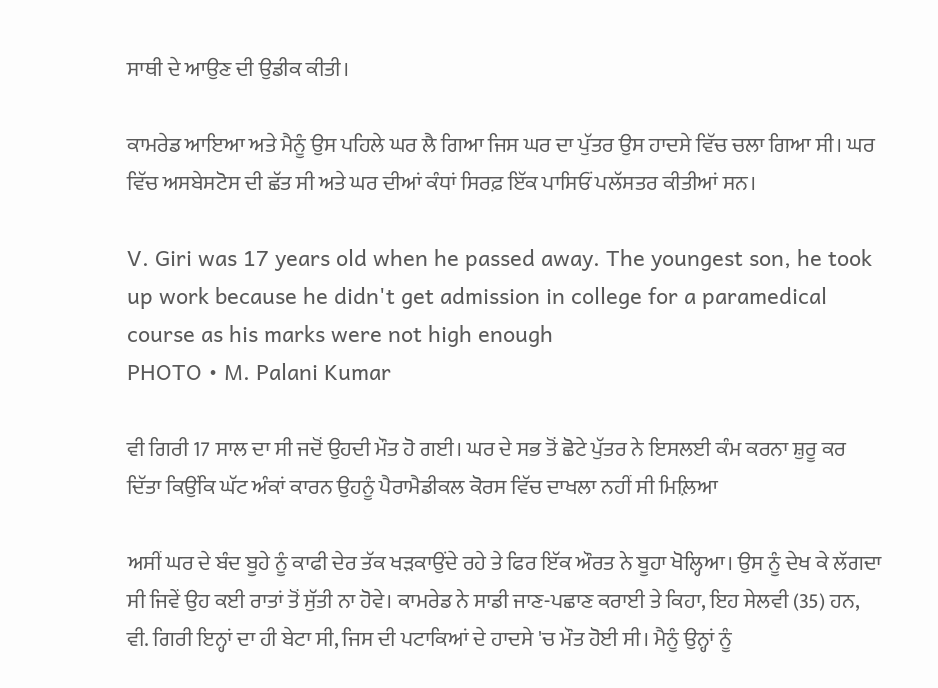ਸਾਥੀ ਦੇ ਆਉਣ ਦੀ ਉਡੀਕ ਕੀਤੀ।

ਕਾਮਰੇਡ ਆਇਆ ਅਤੇ ਮੈਨੂੰ ਉਸ ਪਹਿਲੇ ਘਰ ਲੈ ਗਿਆ ਜਿਸ ਘਰ ਦਾ ਪੁੱਤਰ ਉਸ ਹਾਦਸੇ ਵਿੱਚ ਚਲਾ ਗਿਆ ਸੀ। ਘਰ ਵਿੱਚ ਅਸਬੇਸਟੋਸ ਦੀ ਛੱਤ ਸੀ ਅਤੇ ਘਰ ਦੀਆਂ ਕੰਧਾਂ ਸਿਰਫ਼ ਇੱਕ ਪਾਸਿਓਂ ਪਲੱਸਤਰ ਕੀਤੀਆਂ ਸਨ।

V. Giri was 17 years old when he passed away. The youngest son, he took up work because he didn't get admission in college for a paramedical course as his marks were not high enough
PHOTO • M. Palani Kumar

ਵੀ ਗਿਰੀ 17 ਸਾਲ ਦਾ ਸੀ ਜਦੋਂ ਉਹਦੀ ਮੌਤ ਹੋ ਗਈ। ਘਰ ਦੇ ਸਭ ਤੋਂ ਛੋਟੇ ਪੁੱਤਰ ਨੇ ਇਸਲਈ ਕੰਮ ਕਰਨਾ ਸ਼ੁਰੂ ਕਰ ਦਿੱਤਾ ਕਿਉਂਕਿ ਘੱਟ ਅੰਕਾਂ ਕਾਰਨ ਉਹਨੂੰ ਪੈਰਾਮੈਡੀਕਲ ਕੋਰਸ ਵਿੱਚ ਦਾਖਲਾ ਨਹੀਂ ਸੀ ਮਿਲ਼ਿਆ

ਅਸੀਂ ਘਰ ਦੇ ਬੰਦ ਬੂਹੇ ਨੂੰ ਕਾਫੀ ਦੇਰ ਤੱਕ ਖੜਕਾਉਂਦੇ ਰਹੇ ਤੇ ਫਿਰ ਇੱਕ ਔਰਤ ਨੇ ਬੂਹਾ ਖੋਲ੍ਹਿਆ। ਉਸ ਨੂੰ ਦੇਖ ਕੇ ਲੱਗਦਾ ਸੀ ਜਿਵੇਂ ਉਹ ਕਈ ਰਾਤਾਂ ਤੋਂ ਸੁੱਤੀ ਨਾ ਹੋਵੇ। ਕਾਮਰੇਡ ਨੇ ਸਾਡੀ ਜਾਣ-ਪਛਾਣ ਕਰਾਈ ਤੇ ਕਿਹਾ, ਇਹ ਸੇਲਵੀ (35) ਹਨ, ਵੀ. ਗਿਰੀ ਇਨ੍ਹਾਂ ਦਾ ਹੀ ਬੇਟਾ ਸੀ, ਜਿਸ ਦੀ ਪਟਾਕਿਆਂ ਦੇ ਹਾਦਸੇ 'ਚ ਮੌਤ ਹੋਈ ਸੀ। ਮੈਨੂੰ ਉਨ੍ਹਾਂ ਨੂੰ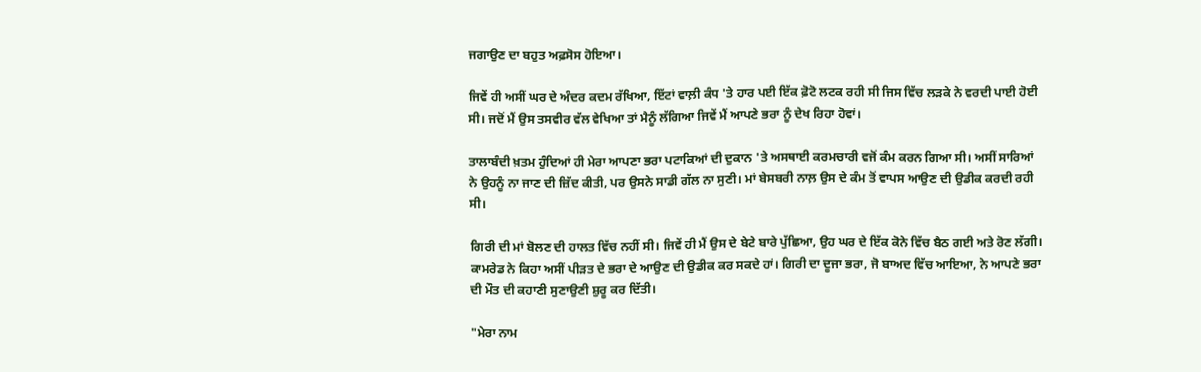ਜਗਾਉਣ ਦਾ ਬਹੁਤ ਅਫ਼ਸੋਸ ਹੋਇਆ।

ਜਿਵੇਂ ਹੀ ਅਸੀਂ ਘਰ ਦੇ ਅੰਦਰ ਕਦਮ ਰੱਖਿਆ, ਇੱਟਾਂ ਵਾਲ਼ੀ ਕੰਧ 'ਤੇ ਹਾਰ ਪਈ ਇੱਕ ਫ਼ੋਟੋ ਲਟਕ ਰਹੀ ਸੀ ਜਿਸ ਵਿੱਚ ਲੜਕੇ ਨੇ ਵਰਦੀ ਪਾਈ ਹੋਈ ਸੀ। ਜਦੋਂ ਮੈਂ ਉਸ ਤਸਵੀਰ ਵੱਲ ਵੇਖਿਆ ਤਾਂ ਮੈਨੂੰ ਲੱਗਿਆ ਜਿਵੇਂ ਮੈਂ ਆਪਣੇ ਭਰਾ ਨੂੰ ਦੇਖ ਰਿਹਾ ਹੋਵਾਂ।

ਤਾਲਾਬੰਦੀ ਖ਼ਤਮ ਹੁੰਦਿਆਂ ਹੀ ਮੇਰਾ ਆਪਣਾ ਭਰਾ ਪਟਾਕਿਆਂ ਦੀ ਦੁਕਾਨ 'ਤੇ ਅਸਥਾਈ ਕਰਮਚਾਰੀ ਵਜੋਂ ਕੰਮ ਕਰਨ ਗਿਆ ਸੀ। ਅਸੀਂ ਸਾਰਿਆਂ ਨੇ ਉਹਨੂੰ ਨਾ ਜਾਣ ਦੀ ਜ਼ਿੱਦ ਕੀਤੀ, ਪਰ ਉਸਨੇ ਸਾਡੀ ਗੱਲ ਨਾ ਸੁਣੀ। ਮਾਂ ਬੇਸਬਰੀ ਨਾਲ਼ ਉਸ ਦੇ ਕੰਮ ਤੋਂ ਵਾਪਸ ਆਉਣ ਦੀ ਉਡੀਕ ਕਰਦੀ ਰਹੀ ਸੀ।

ਗਿਰੀ ਦੀ ਮਾਂ ਬੋਲਣ ਦੀ ਹਾਲਤ ਵਿੱਚ ਨਹੀਂ ਸੀ। ਜਿਵੇਂ ਹੀ ਮੈਂ ਉਸ ਦੇ ਬੇਟੇ ਬਾਰੇ ਪੁੱਛਿਆ, ਉਹ ਘਰ ਦੇ ਇੱਕ ਕੋਨੇ ਵਿੱਚ ਬੈਠ ਗਈ ਅਤੇ ਰੋਣ ਲੱਗੀ। ਕਾਮਰੇਡ ਨੇ ਕਿਹਾ ਅਸੀਂ ਪੀੜਤ ਦੇ ਭਰਾ ਦੇ ਆਉਣ ਦੀ ਉਡੀਕ ਕਰ ਸਕਦੇ ਹਾਂ। ਗਿਰੀ ਦਾ ਦੂਜਾ ਭਰਾ, ਜੋ ਬਾਅਦ ਵਿੱਚ ਆਇਆ, ਨੇ ਆਪਣੇ ਭਰਾ ਦੀ ਮੌਤ ਦੀ ਕਹਾਣੀ ਸੁਣਾਉਣੀ ਸ਼ੁਰੂ ਕਰ ਦਿੱਤੀ।

"ਮੇਰਾ ਨਾਮ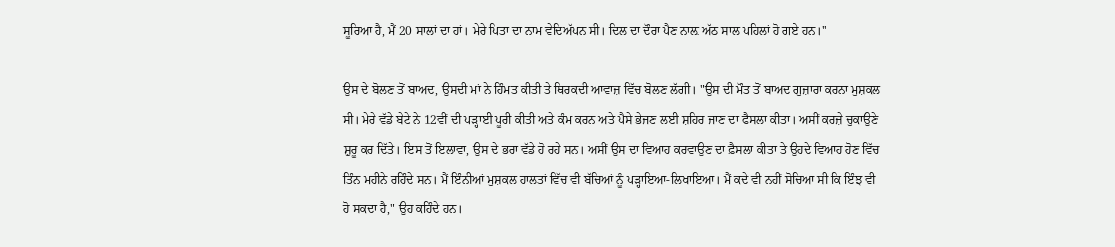ਸੂਰਿਆ ਹੈ, ਮੈਂ 20 ਸਾਲਾਂ ਦਾ ਹਾਂ। ਮੇਰੇ ਪਿਤਾ ਦਾ ਨਾਮ ਵੇਦਿਅੱਪਨ ਸੀ। ਦਿਲ ਦਾ ਦੌਰਾ ਪੈਣ ਨਾਲ਼ ਅੱਠ ਸਾਲ ਪਹਿਲਾਂ ਹੋ ਗਏ ਹਨ।''

ਉਸ ਦੇ ਬੋਲਣ ਤੋਂ ਬਾਅਦ, ਉਸਦੀ ਮਾਂ ਨੇ ਹਿੰਮਤ ਕੀਤੀ ਤੇ ਥਿਰਕਦੀ ਆਵਾਜ਼ ਵਿੱਚ ਬੋਲਣ ਲੱਗੀ। "ਉਸ ਦੀ ਮੌਤ ਤੋਂ ਬਾਅਦ ਗੁਜ਼ਾਰਾ ਕਰਨਾ ਮੁਸ਼ਕਲ ਸੀ। ਮੇਰੇ ਵੱਡੇ ਬੇਟੇ ਨੇ 12ਵੀਂ ਦੀ ਪੜ੍ਹਾਈ ਪੂਰੀ ਕੀਤੀ ਅਤੇ ਕੰਮ ਕਰਨ ਅਤੇ ਪੈਸੇ ਭੇਜਣ ਲਈ ਸ਼ਹਿਰ ਜਾਣ ਦਾ ਫੈਸਲਾ ਕੀਤਾ। ਅਸੀਂ ਕਰਜ਼ੇ ਚੁਕਾਉਣੇ ਸ਼ੁਰੂ ਕਰ ਦਿੱਤੇ। ਇਸ ਤੋਂ ਇਲਾਵਾ, ਉਸ ਦੇ ਭਰਾ ਵੱਡੇ ਹੋ ਰਹੇ ਸਨ। ਅਸੀਂ ਉਸ ਦਾ ਵਿਆਹ ਕਰਵਾਉਣ ਦਾ ਫ਼ੈਸਲਾ ਕੀਤਾ ਤੇ ਉਹਦੇ ਵਿਆਹ ਹੋਣ ਵਿੱਚ ਤਿੰਨ ਮਹੀਨੇ ਰਹਿੰਦੇ ਸਨ। ਮੈਂ ਇੰਨੀਆਂ ਮੁਸ਼ਕਲ ਹਾਲਤਾਂ ਵਿੱਚ ਵੀ ਬੱਚਿਆਂ ਨੂੰ ਪੜ੍ਹਾਇਆ-ਲਿਖਾਇਆ। ਮੈਂ ਕਦੇ ਵੀ ਨਹੀਂ ਸੋਚਿਆ ਸੀ ਕਿ ਇੰਝ ਵੀ ਹੋ ਸਕਦਾ ਹੈ," ਉਹ ਕਹਿੰਦੇ ਹਨ।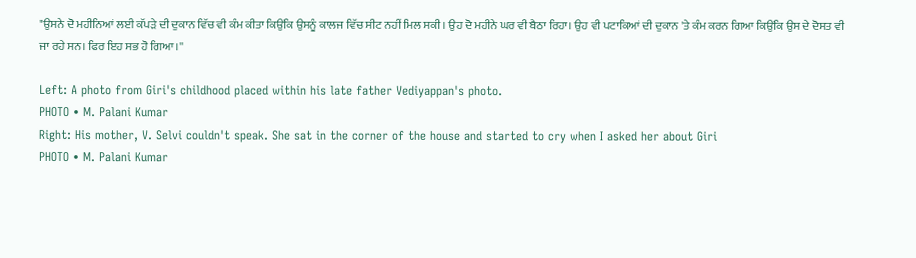"ਉਸਨੇ ਦੋ ਮਹੀਨਿਆਂ ਲਈ ਕੱਪੜੇ ਦੀ ਦੁਕਾਨ ਵਿੱਚ ਵੀ ਕੰਮ ਕੀਤਾ ਕਿਉਂਕਿ ਉਸਨੂੰ ਕਾਲਜ ਵਿੱਚ ਸੀਟ ਨਹੀਂ ਮਿਲ ਸਕੀ। ਉਹ ਦੋ ਮਹੀਨੇ ਘਰ ਵੀ ਬੈਠਾ ਰਿਹਾ। ਉਹ ਵੀ ਪਟਾਕਿਆਂ ਦੀ ਦੁਕਾਨ 'ਤੇ ਕੰਮ ਕਰਨ ਗਿਆ ਕਿਉਂਕਿ ਉਸ ਦੇ ਦੋਸਤ ਵੀ ਜਾ ਰਹੇ ਸਨ। ਫਿਰ ਇਹ ਸਭ ਹੋ ਗਿਆ।''

Left: A photo from Giri's childhood placed within his late father Vediyappan's photo.
PHOTO • M. Palani Kumar
Right: His mother, V. Selvi couldn't speak. She sat in the corner of the house and started to cry when I asked her about Giri
PHOTO • M. Palani Kumar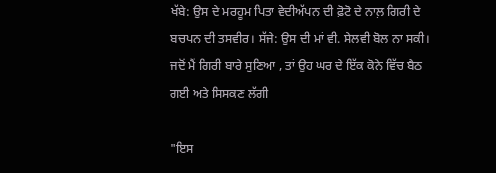ਖੱਬੇ: ਉਸ ਦੇ ਮਰਹੂਮ ਪਿਤਾ ਵੇਦੀਅੱਪਨ ਦੀ ਫ਼ੋਟੋ ਦੇ ਨਾਲ਼ ਗਿਰੀ ਦੇ ਬਚਪਨ ਦੀ ਤਸਵੀਰ। ਸੱਜੇ: ਉਸ ਦੀ ਮਾਂ ਵੀ. ਸੇਲਵੀ ਬੋਲ ਨਾ ਸਕੀ। ਜਦੋਂ ਮੈਂ ਗਿਰੀ ਬਾਰੇ ਸੁਣਿਆ , ਤਾਂ ਉਹ ਘਰ ਦੇ ਇੱਕ ਕੋਨੇ ਵਿੱਚ ਬੈਠ ਗਈ ਅਤੇ ਸਿਸਕਣ ਲੱਗੀ

"ਇਸ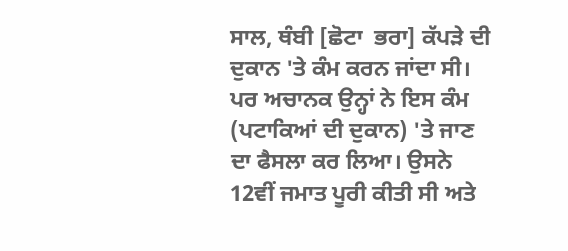ਸਾਲ, ਥੰਬੀ [ਛੋਟਾ  ਭਰਾ] ਕੱਪੜੇ ਦੀ ਦੁਕਾਨ 'ਤੇ ਕੰਮ ਕਰਨ ਜਾਂਦਾ ਸੀ। ਪਰ ਅਚਾਨਕ ਉਨ੍ਹਾਂ ਨੇ ਇਸ ਕੰਮ (ਪਟਾਕਿਆਂ ਦੀ ਦੁਕਾਨ) 'ਤੇ ਜਾਣ ਦਾ ਫੈਸਲਾ ਕਰ ਲਿਆ। ਉਸਨੇ 12ਵੀਂ ਜਮਾਤ ਪੂਰੀ ਕੀਤੀ ਸੀ ਅਤੇ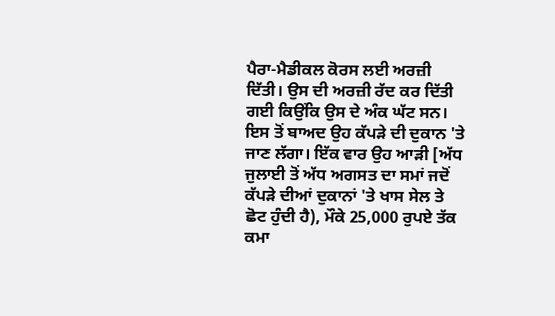ਪੈਰਾ-ਮੈਡੀਕਲ ਕੋਰਸ ਲਈ ਅਰਜ਼ੀ ਦਿੱਤੀ। ਉਸ ਦੀ ਅਰਜ਼ੀ ਰੱਦ ਕਰ ਦਿੱਤੀ ਗਈ ਕਿਉਂਕਿ ਉਸ ਦੇ ਅੰਕ ਘੱਟ ਸਨ। ਇਸ ਤੋਂ ਬਾਅਦ ਉਹ ਕੱਪੜੇ ਦੀ ਦੁਕਾਨ 'ਤੇ ਜਾਣ ਲੱਗਾ। ਇੱਕ ਵਾਰ ਉਹ ਆੜੀ [ਅੱਧ ਜੁਲਾਈ ਤੋਂ ਅੱਧ ਅਗਸਤ ਦਾ ਸਮਾਂ ਜਦੋਂ ਕੱਪੜੇ ਦੀਆਂ ਦੁਕਾਨਾਂ 'ਤੇ ਖਾਸ ਸੇਲ ਤੇ ਛੋਟ ਹੁੰਦੀ ਹੈ), ਮੌਕੇ 25,000 ਰੁਪਏ ਤੱਕ ਕਮਾ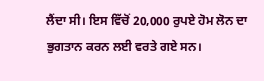ਲੈਂਦਾ ਸੀ। ਇਸ ਵਿੱਚੋਂ 20,000 ਰੁਪਏ ਹੋਮ ਲੋਨ ਦਾ ਭੁਗਤਾਨ ਕਰਨ ਲਈ ਵਰਤੇ ਗਏ ਸਨ।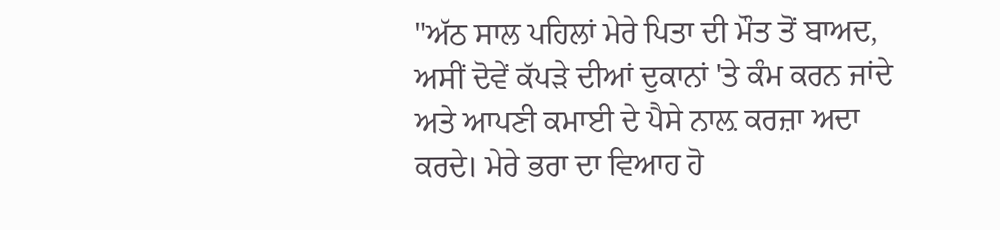"ਅੱਠ ਸਾਲ ਪਹਿਲਾਂ ਮੇਰੇ ਪਿਤਾ ਦੀ ਮੌਤ ਤੋਂ ਬਾਅਦ, ਅਸੀਂ ਦੋਵੇਂ ਕੱਪੜੇ ਦੀਆਂ ਦੁਕਾਨਾਂ 'ਤੇ ਕੰਮ ਕਰਨ ਜਾਂਦੇ ਅਤੇ ਆਪਣੀ ਕਮਾਈ ਦੇ ਪੈਸੇ ਨਾਲ਼ ਕਰਜ਼ਾ ਅਦਾ ਕਰਦੇ। ਮੇਰੇ ਭਰਾ ਦਾ ਵਿਆਹ ਹੋ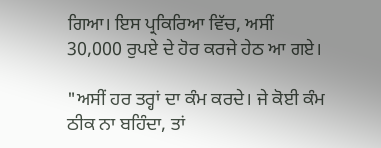ਗਿਆ। ਇਸ ਪ੍ਰਕਿਰਿਆ ਵਿੱਚ, ਅਸੀਂ 30,000 ਰੁਪਏ ਦੇ ਹੋਰ ਕਰਜੇ ਹੇਠ ਆ ਗਏ।

"ਅਸੀਂ ਹਰ ਤਰ੍ਹਾਂ ਦਾ ਕੰਮ ਕਰਦੇ। ਜੇ ਕੋਈ ਕੰਮ ਠੀਕ ਨਾ ਬਹਿੰਦਾ, ਤਾਂ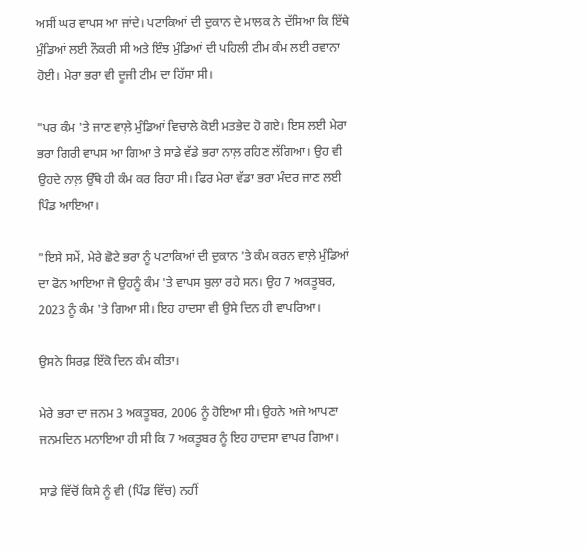ਅਸੀਂ ਘਰ ਵਾਪਸ ਆ ਜਾਂਦੇ। ਪਟਾਕਿਆਂ ਦੀ ਦੁਕਾਨ ਦੇ ਮਾਲਕ ਨੇ ਦੱਸਿਆ ਕਿ ਇੱਥੇ ਮੁੰਡਿਆਂ ਲਈ ਨੌਕਰੀ ਸੀ ਅਤੇ ਇੰਝ ਮੁੰਡਿਆਂ ਦੀ ਪਹਿਲੀ ਟੀਮ ਕੰਮ ਲਈ ਰਵਾਨਾ ਹੋਈ। ਮੇਰਾ ਭਰਾ ਵੀ ਦੂਜੀ ਟੀਮ ਦਾ ਹਿੱਸਾ ਸੀ।

"ਪਰ ਕੰਮ 'ਤੇ ਜਾਣ ਵਾਲ਼ੇ ਮੁੰਡਿਆਂ ਵਿਚਾਲੇ ਕੋਈ ਮਤਭੇਦ ਹੋ ਗਏ। ਇਸ ਲਈ ਮੇਰਾ ਭਰਾ ਗਿਰੀ ਵਾਪਸ ਆ ਗਿਆ ਤੇ ਸਾਡੇ ਵੱਡੇ ਭਰਾ ਨਾਲ਼ ਰਹਿਣ ਲੱਗਿਆ। ਉਹ ਵੀ ਉਹਦੇ ਨਾਲ਼ ਉੱਥੇ ਹੀ ਕੰਮ ਕਰ ਰਿਹਾ ਸੀ। ਫਿਰ ਮੇਰਾ ਵੱਡਾ ਭਰਾ ਮੰਦਰ ਜਾਣ ਲਈ ਪਿੰਡ ਆਇਆ।

"ਇਸੇ ਸਮੇਂ, ਮੇਰੇ ਛੋਟੇ ਭਰਾ ਨੂੰ ਪਟਾਕਿਆਂ ਦੀ ਦੁਕਾਨ 'ਤੇ ਕੰਮ ਕਰਨ ਵਾਲ਼ੇ ਮੁੰਡਿਆਂ ਦਾ ਫੋਨ ਆਇਆ ਜੋ ਉਹਨੂੰ ਕੰਮ 'ਤੇ ਵਾਪਸ ਬੁਲਾ ਰਹੇ ਸਨ। ਉਹ 7 ਅਕਤੂਬਰ, 2023 ਨੂੰ ਕੰਮ 'ਤੇ ਗਿਆ ਸੀ। ਇਹ ਹਾਦਸਾ ਵੀ ਉਸੇ ਦਿਨ ਹੀ ਵਾਪਰਿਆ।

ਉਸਨੇ ਸਿਰਫ਼ ਇੱਕੋ ਦਿਨ ਕੰਮ ਕੀਤਾ।

ਮੇਰੇ ਭਰਾ ਦਾ ਜਨਮ 3 ਅਕਤੂਬਰ, 2006 ਨੂੰ ਹੋਇਆ ਸੀ। ਉਹਨੇ ਅਜੇ ਆਪਣਾ ਜਨਮਦਿਨ ਮਨਾਇਆ ਹੀ ਸੀ ਕਿ 7 ਅਕਤੂਬਰ ਨੂੰ ਇਹ ਹਾਦਸਾ ਵਾਪਰ ਗਿਆ।

ਸਾਡੇ ਵਿੱਚੋਂ ਕਿਸੇ ਨੂੰ ਵੀ (ਪਿੰਡ ਵਿੱਚ) ਨਹੀਂ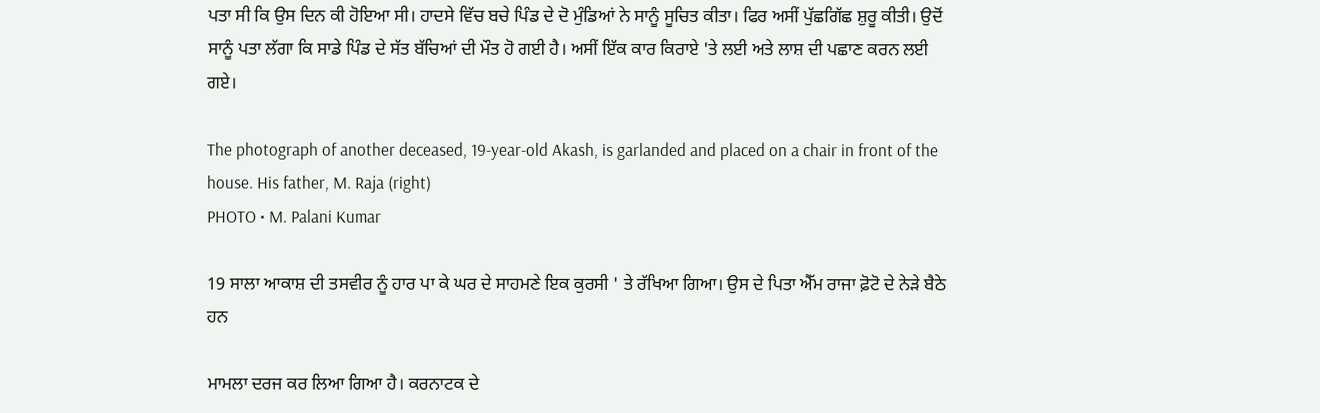ਪਤਾ ਸੀ ਕਿ ਉਸ ਦਿਨ ਕੀ ਹੋਇਆ ਸੀ। ਹਾਦਸੇ ਵਿੱਚ ਬਚੇ ਪਿੰਡ ਦੇ ਦੋ ਮੁੰਡਿਆਂ ਨੇ ਸਾਨੂੰ ਸੂਚਿਤ ਕੀਤਾ। ਫਿਰ ਅਸੀਂ ਪੁੱਛਗਿੱਛ ਸ਼ੁਰੂ ਕੀਤੀ। ਉਦੋਂ ਸਾਨੂੰ ਪਤਾ ਲੱਗਾ ਕਿ ਸਾਡੇ ਪਿੰਡ ਦੇ ਸੱਤ ਬੱਚਿਆਂ ਦੀ ਮੌਤ ਹੋ ਗਈ ਹੈ। ਅਸੀਂ ਇੱਕ ਕਾਰ ਕਿਰਾਏ 'ਤੇ ਲਈ ਅਤੇ ਲਾਸ਼ ਦੀ ਪਛਾਣ ਕਰਨ ਲਈ ਗਏ।

The photograph of another deceased, 19-year-old Akash, is garlanded and placed on a chair in front of the house. His father, M. Raja (right)
PHOTO • M. Palani Kumar

19 ਸਾਲਾ ਆਕਾਸ਼ ਦੀ ਤਸਵੀਰ ਨੂੰ ਹਾਰ ਪਾ ਕੇ ਘਰ ਦੇ ਸਾਹਮਣੇ ਇਕ ਕੁਰਸੀ ' ਤੇ ਰੱਖਿਆ ਗਿਆ। ਉਸ ਦੇ ਪਿਤਾ ਐੱਮ ਰਾਜਾ ਫ਼ੋਟੋ ਦੇ ਨੇੜੇ ਬੈਠੇ ਹਨ

ਮਾਮਲਾ ਦਰਜ ਕਰ ਲਿਆ ਗਿਆ ਹੈ। ਕਰਨਾਟਕ ਦੇ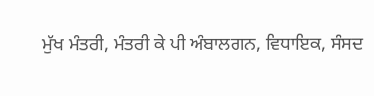ਮੁੱਖ ਮੰਤਰੀ, ਮੰਤਰੀ ਕੇ ਪੀ ਅੰਬਾਲਗਨ, ਵਿਧਾਇਕ, ਸੰਸਦ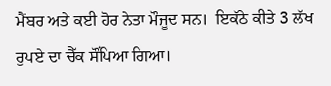ਮੈਂਬਰ ਅਤੇ ਕਈ ਹੋਰ ਨੇਤਾ ਮੌਜੂਦ ਸਨ।  ਇਕੱਠੇ ਕੀਤੇ 3 ਲੱਖ ਰੁਪਏ ਦਾ ਚੈੱਕ ਸੌਂਪਿਆ ਗਿਆ।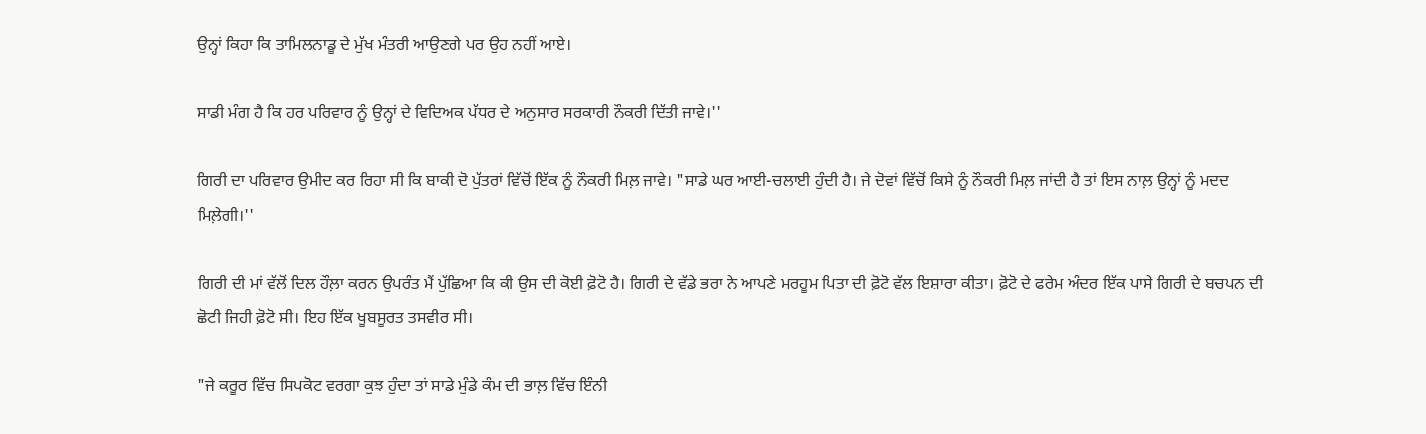ਉਨ੍ਹਾਂ ਕਿਹਾ ਕਿ ਤਾਮਿਲਨਾਡੂ ਦੇ ਮੁੱਖ ਮੰਤਰੀ ਆਉਣਗੇ ਪਰ ਉਹ ਨਹੀਂ ਆਏ।

ਸਾਡੀ ਮੰਗ ਹੈ ਕਿ ਹਰ ਪਰਿਵਾਰ ਨੂੰ ਉਨ੍ਹਾਂ ਦੇ ਵਿਦਿਅਕ ਪੱਧਰ ਦੇ ਅਨੁਸਾਰ ਸਰਕਾਰੀ ਨੌਕਰੀ ਦਿੱਤੀ ਜਾਵੇ।''

ਗਿਰੀ ਦਾ ਪਰਿਵਾਰ ਉਮੀਦ ਕਰ ਰਿਹਾ ਸੀ ਕਿ ਬਾਕੀ ਦੋ ਪੁੱਤਰਾਂ ਵਿੱਚੋਂ ਇੱਕ ਨੂੰ ਨੌਕਰੀ ਮਿਲ਼ ਜਾਵੇ। "ਸਾਡੇ ਘਰ ਆਈ-ਚਲਾਈ ਹੁੰਦੀ ਹੈ। ਜੇ ਦੋਵਾਂ ਵਿੱਚੋਂ ਕਿਸੇ ਨੂੰ ਨੌਕਰੀ ਮਿਲ਼ ਜਾਂਦੀ ਹੈ ਤਾਂ ਇਸ ਨਾਲ਼ ਉਨ੍ਹਾਂ ਨੂੰ ਮਦਦ ਮਿਲ਼ੇਗੀ।''

ਗਿਰੀ ਦੀ ਮਾਂ ਵੱਲੋਂ ਦਿਲ ਹੌਲ਼ਾ ਕਰਨ ਉਪਰੰਤ ਮੈਂ ਪੁੱਛਿਆ ਕਿ ਕੀ ਉਸ ਦੀ ਕੋਈ ਫ਼ੋਟੋ ਹੈ। ਗਿਰੀ ਦੇ ਵੱਡੇ ਭਰਾ ਨੇ ਆਪਣੇ ਮਰਹੂਮ ਪਿਤਾ ਦੀ ਫ਼ੋਟੋ ਵੱਲ ਇਸ਼ਾਰਾ ਕੀਤਾ। ਫ਼ੋਟੋ ਦੇ ਫਰੇਮ ਅੰਦਰ ਇੱਕ ਪਾਸੇ ਗਿਰੀ ਦੇ ਬਚਪਨ ਦੀ ਛੋਟੀ ਜਿਹੀ ਫ਼ੋਟੋ ਸੀ। ਇਹ ਇੱਕ ਖੂਬਸੂਰਤ ਤਸਵੀਰ ਸੀ।

"ਜੇ ਕਰੂਰ ਵਿੱਚ ਸਿਪਕੋਟ ਵਰਗਾ ਕੁਝ ਹੁੰਦਾ ਤਾਂ ਸਾਡੇ ਮੁੰਡੇ ਕੰਮ ਦੀ ਭਾਲ਼ ਵਿੱਚ ਇੰਨੀ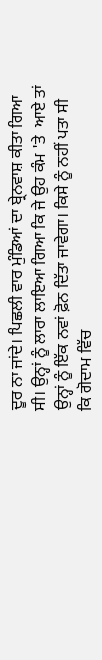ਦੂਰ ਨਾ ਜਾਂਦੇ। ਪਿਛਲੀ ਵਾਰ ਮੁੰਡਿਆਂ ਦਾ ਬ੍ਰੇਨਵਾਸ਼ ਕੀਤਾ ਗਿਆ ਸੀ। ਉਨ੍ਹਾਂ ਨੂੰ ਲਾਰਾ ਲਾਇਆ ਗਿਆ ਕਿ ਜੇ ਉਹ ਕੰਮ 'ਤੇ  ਆਏ ਤਾਂ ਉਨ੍ਹਾਂ ਨੂੰ ਇੱਕ ਨਵਾਂ ਫ਼ੋਨ ਦਿੱਤਾ ਜਾਵੇਗਾ। ਕਿਸੇ ਨੂੰ ਨਹੀਂ ਪਤਾ ਸੀ ਕਿ ਗੋਦਾਮ ਵਿੱਚ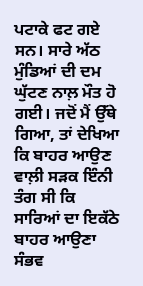ਪਟਾਕੇ ਫਟ ਗਏ ਸਨ। ਸਾਰੇ ਅੱਠ ਮੁੰਡਿਆਂ ਦੀ ਦਮ ਘੁੱਟਣ ਨਾਲ਼ ਮੌਤ ਹੋ ਗਈ। ਜਦੋਂ ਮੈਂ ਉੱਥੇ ਗਿਆ, ਤਾਂ ਦੇਖਿਆ ਕਿ ਬਾਹਰ ਆਉਣ ਵਾਲ਼ੀ ਸੜਕ ਇੰਨੀ ਤੰਗ ਸੀ ਕਿ ਸਾਰਿਆਂ ਦਾ ਇਕੱਠੇ ਬਾਹਰ ਆਉਣਾ ਸੰਭਵ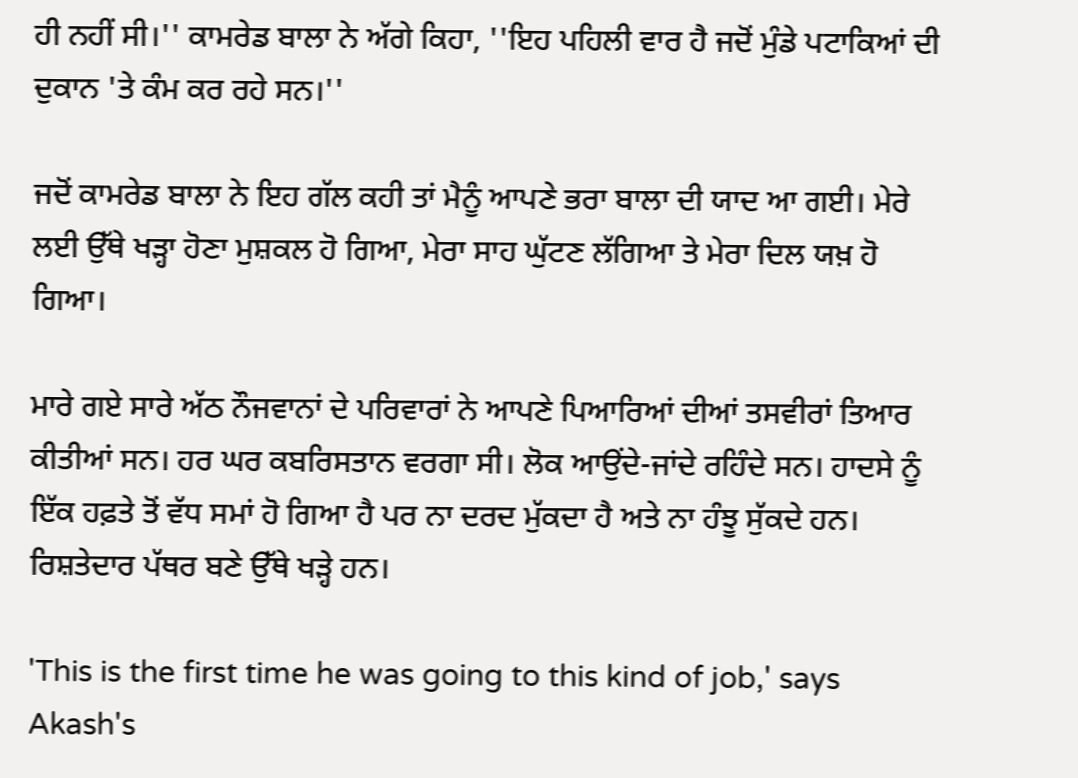ਹੀ ਨਹੀਂ ਸੀ।'' ਕਾਮਰੇਡ ਬਾਲਾ ਨੇ ਅੱਗੇ ਕਿਹਾ, ''ਇਹ ਪਹਿਲੀ ਵਾਰ ਹੈ ਜਦੋਂ ਮੁੰਡੇ ਪਟਾਕਿਆਂ ਦੀ ਦੁਕਾਨ 'ਤੇ ਕੰਮ ਕਰ ਰਹੇ ਸਨ।''

ਜਦੋਂ ਕਾਮਰੇਡ ਬਾਲਾ ਨੇ ਇਹ ਗੱਲ ਕਹੀ ਤਾਂ ਮੈਨੂੰ ਆਪਣੇ ਭਰਾ ਬਾਲਾ ਦੀ ਯਾਦ ਆ ਗਈ। ਮੇਰੇ ਲਈ ਉੱਥੇ ਖੜ੍ਹਾ ਹੋਣਾ ਮੁਸ਼ਕਲ ਹੋ ਗਿਆ, ਮੇਰਾ ਸਾਹ ਘੁੱਟਣ ਲੱਗਿਆ ਤੇ ਮੇਰਾ ਦਿਲ ਯਖ਼ ਹੋ ਗਿਆ।

ਮਾਰੇ ਗਏ ਸਾਰੇ ਅੱਠ ਨੌਜਵਾਨਾਂ ਦੇ ਪਰਿਵਾਰਾਂ ਨੇ ਆਪਣੇ ਪਿਆਰਿਆਂ ਦੀਆਂ ਤਸਵੀਰਾਂ ਤਿਆਰ ਕੀਤੀਆਂ ਸਨ। ਹਰ ਘਰ ਕਬਰਿਸਤਾਨ ਵਰਗਾ ਸੀ। ਲੋਕ ਆਉਂਦੇ-ਜਾਂਦੇ ਰਹਿੰਦੇ ਸਨ। ਹਾਦਸੇ ਨੂੰ ਇੱਕ ਹਫ਼ਤੇ ਤੋਂ ਵੱਧ ਸਮਾਂ ਹੋ ਗਿਆ ਹੈ ਪਰ ਨਾ ਦਰਦ ਮੁੱਕਦਾ ਹੈ ਅਤੇ ਨਾ ਹੰਝੂ ਸੁੱਕਦੇ ਹਨ। ਰਿਸ਼ਤੇਦਾਰ ਪੱਥਰ ਬਣੇ ਉੱਥੇ ਖੜ੍ਹੇ ਹਨ।

'This is the first time he was going to this kind of job,' says Akash's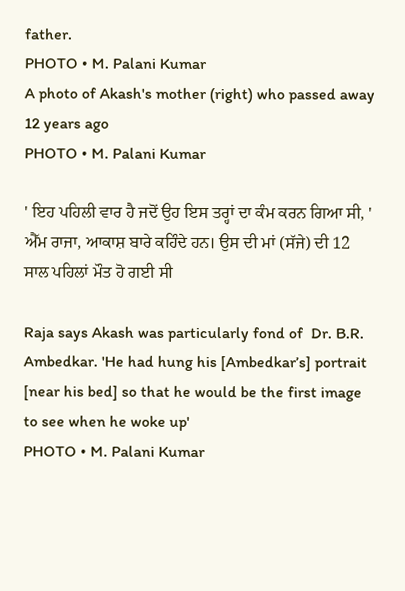father.
PHOTO • M. Palani Kumar
A photo of Akash's mother (right) who passed away 12 years ago
PHOTO • M. Palani Kumar

' ਇਹ ਪਹਿਲੀ ਵਾਰ ਹੈ ਜਦੋਂ ਉਹ ਇਸ ਤਰ੍ਹਾਂ ਦਾ ਕੰਮ ਕਰਨ ਗਿਆ ਸੀ, ' ਐੱਮ ਰਾਜਾ, ਆਕਾਸ਼ ਬਾਰੇ ਕਹਿੰਦੇ ਹਨ। ਉਸ ਦੀ ਮਾਂ (ਸੱਜੇ) ਦੀ 12 ਸਾਲ ਪਹਿਲਾਂ ਮੌਤ ਹੋ ਗਈ ਸੀ

Raja says Akash was particularly fond of  Dr. B.R. Ambedkar. 'He had hung his [Ambedkar’s] portrait [near his bed] so that he would be the first image to see when he woke up'
PHOTO • M. Palani Kumar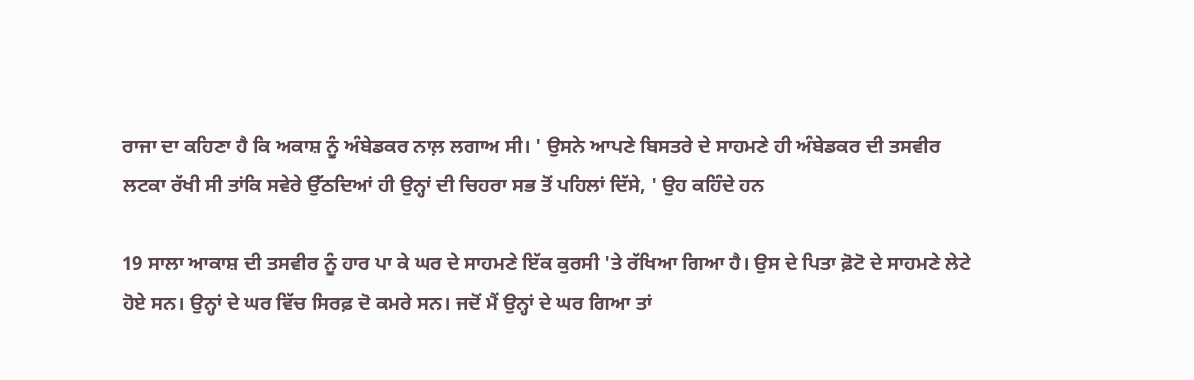ਰਾਜਾ ਦਾ ਕਹਿਣਾ ਹੈ ਕਿ ਅਕਾਸ਼ ਨੂੰ ਅੰਬੇਡਕਰ ਨਾਲ਼ ਲਗਾਅ ਸੀ। ' ਉਸਨੇ ਆਪਣੇ ਬਿਸਤਰੇ ਦੇ ਸਾਹਮਣੇ ਹੀ ਅੰਬੇਡਕਰ ਦੀ ਤਸਵੀਰ ਲਟਕਾ ਰੱਖੀ ਸੀ ਤਾਂਕਿ ਸਵੇਰੇ ਉੱਠਦਿਆਂ ਹੀ ਉਨ੍ਹਾਂ ਦੀ ਚਿਹਰਾ ਸਭ ਤੋਂ ਪਹਿਲਾਂ ਦਿੱਸੇ, ' ਉਹ ਕਹਿੰਦੇ ਹਨ

19 ਸਾਲਾ ਆਕਾਸ਼ ਦੀ ਤਸਵੀਰ ਨੂੰ ਹਾਰ ਪਾ ਕੇ ਘਰ ਦੇ ਸਾਹਮਣੇ ਇੱਕ ਕੁਰਸੀ 'ਤੇ ਰੱਖਿਆ ਗਿਆ ਹੈ। ਉਸ ਦੇ ਪਿਤਾ ਫ਼ੋਟੋ ਦੇ ਸਾਹਮਣੇ ਲੇਟੇ ਹੋਏ ਸਨ। ਉਨ੍ਹਾਂ ਦੇ ਘਰ ਵਿੱਚ ਸਿਰਫ਼ ਦੋ ਕਮਰੇ ਸਨ। ਜਦੋਂ ਮੈਂ ਉਨ੍ਹਾਂ ਦੇ ਘਰ ਗਿਆ ਤਾਂ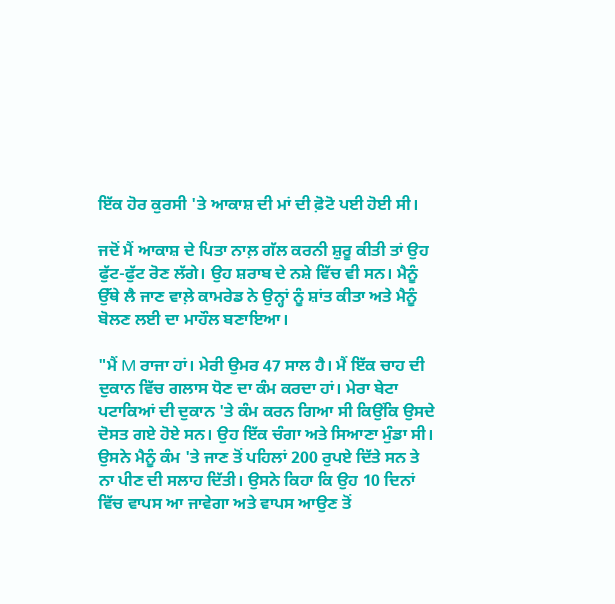ਇੱਕ ਹੋਰ ਕੁਰਸੀ 'ਤੇ ਆਕਾਸ਼ ਦੀ ਮਾਂ ਦੀ ਫ਼ੋਟੋ ਪਈ ਹੋਈ ਸੀ।

ਜਦੋਂ ਮੈਂ ਆਕਾਸ਼ ਦੇ ਪਿਤਾ ਨਾਲ਼ ਗੱਲ ਕਰਨੀ ਸ਼ੁਰੂ ਕੀਤੀ ਤਾਂ ਉਹ ਫੁੱਟ-ਫੁੱਟ ਰੋਣ ਲੱਗੇ। ਉਹ ਸ਼ਰਾਬ ਦੇ ਨਸ਼ੇ ਵਿੱਚ ਵੀ ਸਨ। ਮੈਨੂੰ ਉੱਥੇ ਲੈ ਜਾਣ ਵਾਲ਼ੇ ਕਾਮਰੇਡ ਨੇ ਉਨ੍ਹਾਂ ਨੂੰ ਸ਼ਾਂਤ ਕੀਤਾ ਅਤੇ ਮੈਨੂੰ ਬੋਲਣ ਲਈ ਦਾ ਮਾਹੌਲ ਬਣਾਇਆ।

"ਮੈਂ M ਰਾਜਾ ਹਾਂ। ਮੇਰੀ ਉਮਰ 47 ਸਾਲ ਹੈ। ਮੈਂ ਇੱਕ ਚਾਹ ਦੀ ਦੁਕਾਨ ਵਿੱਚ ਗਲਾਸ ਧੋਣ ਦਾ ਕੰਮ ਕਰਦਾ ਹਾਂ। ਮੇਰਾ ਬੇਟਾ ਪਟਾਕਿਆਂ ਦੀ ਦੁਕਾਨ 'ਤੇ ਕੰਮ ਕਰਨ ਗਿਆ ਸੀ ਕਿਉਂਕਿ ਉਸਦੇ ਦੋਸਤ ਗਏ ਹੋਏ ਸਨ। ਉਹ ਇੱਕ ਚੰਗਾ ਅਤੇ ਸਿਆਣਾ ਮੁੰਡਾ ਸੀ। ਉਸਨੇ ਮੈਨੂੰ ਕੰਮ 'ਤੇ ਜਾਣ ਤੋਂ ਪਹਿਲਾਂ 200 ਰੁਪਏ ਦਿੱਤੇ ਸਨ ਤੇ ਨਾ ਪੀਣ ਦੀ ਸਲਾਹ ਦਿੱਤੀ। ਉਸਨੇ ਕਿਹਾ ਕਿ ਉਹ 10 ਦਿਨਾਂ ਵਿੱਚ ਵਾਪਸ ਆ ਜਾਵੇਗਾ ਅਤੇ ਵਾਪਸ ਆਉਣ ਤੋਂ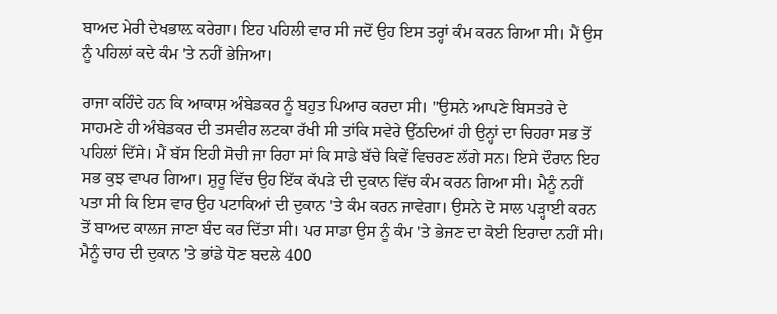ਬਾਅਦ ਮੇਰੀ ਦੇਖਭਾਲ਼ ਕਰੇਗਾ। ਇਹ ਪਹਿਲੀ ਵਾਰ ਸੀ ਜਦੋਂ ਉਹ ਇਸ ਤਰ੍ਹਾਂ ਕੰਮ ਕਰਨ ਗਿਆ ਸੀ। ਮੈਂ ਉਸ ਨੂੰ ਪਹਿਲਾਂ ਕਦੇ ਕੰਮ 'ਤੇ ਨਹੀਂ ਭੇਜਿਆ।

ਰਾਜਾ ਕਹਿੰਦੇ ਹਨ ਕਿ ਆਕਾਸ਼ ਅੰਬੇਡਕਰ ਨੂੰ ਬਹੁਤ ਪਿਆਰ ਕਰਦਾ ਸੀ। ''ਉਸਨੇ ਆਪਣੇ ਬਿਸਤਰੇ ਦੇ ਸਾਹਮਣੇ ਹੀ ਅੰਬੇਡਕਰ ਦੀ ਤਸਵੀਰ ਲਟਕਾ ਰੱਖੀ ਸੀ ਤਾਂਕਿ ਸਵੇਰੇ ਉੱਠਦਿਆਂ ਹੀ ਉਨ੍ਹਾਂ ਦਾ ਚਿਹਰਾ ਸਭ ਤੋਂ ਪਹਿਲਾਂ ਦਿੱਸੇ। ਮੈਂ ਬੱਸ ਇਹੀ ਸੋਚੀ ਜਾ ਰਿਹਾ ਸਾਂ ਕਿ ਸਾਡੇ ਬੱਚੇ ਕਿਵੇਂ ਵਿਚਰਣ ਲੱਗੇ ਸਨ। ਇਸੇ ਦੌਰਾਨ ਇਹ ਸਭ ਕੁਝ ਵਾਪਰ ਗਿਆ। ਸ਼ੁਰੂ ਵਿੱਚ ਉਹ ਇੱਕ ਕੱਪੜੇ ਦੀ ਦੁਕਾਨ ਵਿੱਚ ਕੰਮ ਕਰਨ ਗਿਆ ਸੀ। ਮੈਨੂੰ ਨਹੀਂ ਪਤਾ ਸੀ ਕਿ ਇਸ ਵਾਰ ਉਹ ਪਟਾਕਿਆਂ ਦੀ ਦੁਕਾਨ 'ਤੇ ਕੰਮ ਕਰਨ ਜਾਵੇਗਾ। ਉਸਨੇ ਦੋ ਸਾਲ ਪੜ੍ਹਾਈ ਕਰਨ ਤੋਂ ਬਾਅਦ ਕਾਲਜ ਜਾਣਾ ਬੰਦ ਕਰ ਦਿੱਤਾ ਸੀ। ਪਰ ਸਾਡਾ ਉਸ ਨੂੰ ਕੰਮ 'ਤੇ ਭੇਜਣ ਦਾ ਕੋਈ ਇਰਾਦਾ ਨਹੀਂ ਸੀ। ਮੈਨੂੰ ਚਾਹ ਦੀ ਦੁਕਾਨ 'ਤੇ ਭਾਂਡੇ ਧੋਣ ਬਦਲੇ 400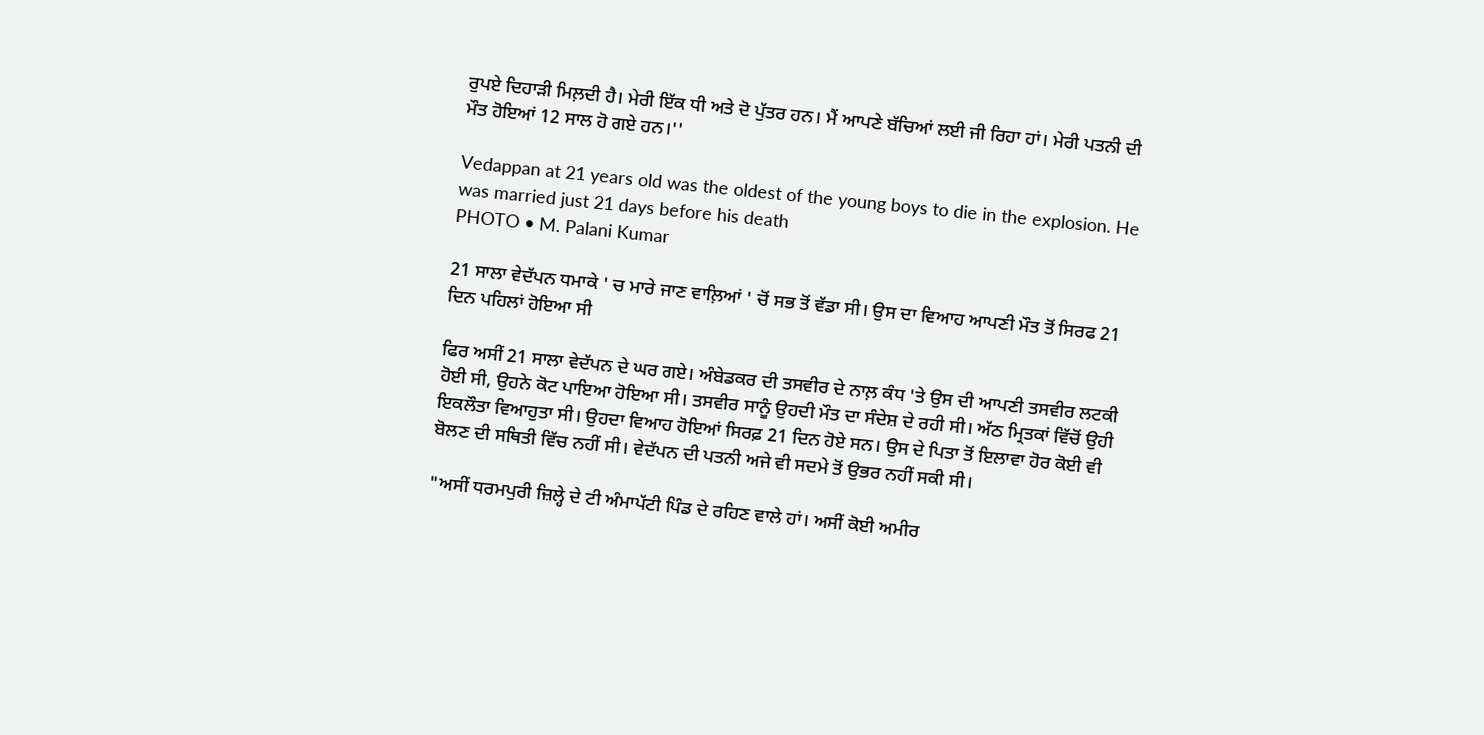ਰੁਪਏ ਦਿਹਾੜੀ ਮਿਲ਼ਦੀ ਹੈ। ਮੇਰੀ ਇੱਕ ਧੀ ਅਤੇ ਦੋ ਪੁੱਤਰ ਹਨ। ਮੈਂ ਆਪਣੇ ਬੱਚਿਆਂ ਲਈ ਜੀ ਰਿਹਾ ਹਾਂ। ਮੇਰੀ ਪਤਨੀ ਦੀ ਮੌਤ ਹੋਇਆਂ 12 ਸਾਲ ਹੋ ਗਏ ਹਨ।''

Vedappan at 21 years old was the oldest of the young boys to die in the explosion. He was married just 21 days before his death
PHOTO • M. Palani Kumar

21 ਸਾਲਾ ਵੇਦੱਪਨ ਧਮਾਕੇ ' ਚ ਮਾਰੇ ਜਾਣ ਵਾਲ਼ਿਆਂ ' ਚੋਂ ਸਭ ਤੋਂ ਵੱਡਾ ਸੀ। ਉਸ ਦਾ ਵਿਆਹ ਆਪਣੀ ਮੌਤ ਤੋਂ ਸਿਰਫ 21 ਦਿਨ ਪਹਿਲਾਂ ਹੋਇਆ ਸੀ

ਫਿਰ ਅਸੀਂ 21 ਸਾਲਾ ਵੇਦੱਪਨ ਦੇ ਘਰ ਗਏ। ਅੰਬੇਡਕਰ ਦੀ ਤਸਵੀਰ ਦੇ ਨਾਲ਼ ਕੰਧ 'ਤੇ ਉਸ ਦੀ ਆਪਣੀ ਤਸਵੀਰ ਲਟਕੀ ਹੋਈ ਸੀ, ਉਹਨੇ ਕੋਟ ਪਾਇਆ ਹੋਇਆ ਸੀ। ਤਸਵੀਰ ਸਾਨੂੰ ਉਹਦੀ ਮੌਤ ਦਾ ਸੰਦੇਸ਼ ਦੇ ਰਹੀ ਸੀ। ਅੱਠ ਮ੍ਰਿਤਕਾਂ ਵਿੱਚੋਂ ਉਹੀ ਇਕਲੌਤਾ ਵਿਆਹੁਤਾ ਸੀ। ਉਹਦਾ ਵਿਆਹ ਹੋਇਆਂ ਸਿਰਫ਼ 21 ਦਿਨ ਹੋਏ ਸਨ। ਉਸ ਦੇ ਪਿਤਾ ਤੋਂ ਇਲਾਵਾ ਹੋਰ ਕੋਈ ਵੀ ਬੋਲਣ ਦੀ ਸਥਿਤੀ ਵਿੱਚ ਨਹੀਂ ਸੀ। ਵੇਦੱਪਨ ਦੀ ਪਤਨੀ ਅਜੇ ਵੀ ਸਦਮੇ ਤੋਂ ਉਭਰ ਨਹੀਂ ਸਕੀ ਸੀ।

"ਅਸੀਂ ਧਰਮਪੁਰੀ ਜ਼ਿਲ੍ਹੇ ਦੇ ਟੀ ਅੰਮਾਪੱਟੀ ਪਿੰਡ ਦੇ ਰਹਿਣ ਵਾਲੇ ਹਾਂ। ਅਸੀਂ ਕੋਈ ਅਮੀਰ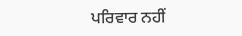ਪਰਿਵਾਰ ਨਹੀਂ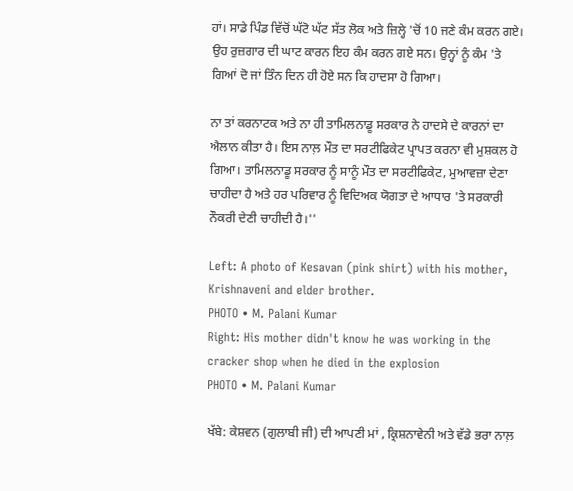ਹਾਂ। ਸਾਡੇ ਪਿੰਡ ਵਿੱਚੋਂ ਘੱਟੋ ਘੱਟ ਸੱਤ ਲੋਕ ਅਤੇ ਜ਼ਿਲ੍ਹੇ 'ਚੋਂ 10 ਜਣੇ ਕੰਮ ਕਰਨ ਗਏ। ਉਹ ਰੁਜ਼ਗਾਰ ਦੀ ਘਾਟ ਕਾਰਨ ਇਹ ਕੰਮ ਕਰਨ ਗਏ ਸਨ। ਉਨ੍ਹਾਂ ਨੂੰ ਕੰਮ 'ਤੇ ਗਿਆਂ ਦੋ ਜਾਂ ਤਿੰਨ ਦਿਨ ਹੀ ਹੋਏ ਸਨ ਕਿ ਹਾਦਸਾ ਹੋ ਗਿਆ।

ਨਾ ਤਾਂ ਕਰਨਾਟਕ ਅਤੇ ਨਾ ਹੀ ਤਾਮਿਲਨਾਡੂ ਸਰਕਾਰ ਨੇ ਹਾਦਸੇ ਦੇ ਕਾਰਨਾਂ ਦਾ ਐਲਾਨ ਕੀਤਾ ਹੈ। ਇਸ ਨਾਲ਼ ਮੌਤ ਦਾ ਸਰਟੀਫਿਕੇਟ ਪ੍ਰਾਪਤ ਕਰਨਾ ਵੀ ਮੁਸ਼ਕਲ ਹੋ ਗਿਆ। ਤਾਮਿਲਨਾਡੂ ਸਰਕਾਰ ਨੂੰ ਸਾਨੂੰ ਮੌਤ ਦਾ ਸਰਟੀਫਿਕੇਟ, ਮੁਆਵਜ਼ਾ ਦੇਣਾ ਚਾਹੀਦਾ ਹੈ ਅਤੇ ਹਰ ਪਰਿਵਾਰ ਨੂੰ ਵਿਦਿਅਕ ਯੋਗਤਾ ਦੇ ਆਧਾਰ 'ਤੇ ਸਰਕਾਰੀ ਨੌਕਰੀ ਦੇਣੀ ਚਾਹੀਦੀ ਹੈ।''

Left: A photo of Kesavan (pink shirt) with his mother, Krishnaveni and elder brother.
PHOTO • M. Palani Kumar
Right: His mother didn't know he was working in the cracker shop when he died in the explosion
PHOTO • M. Palani Kumar

ਖੱਬੇ: ਕੇਸ਼ਵਨ (ਗੁਲਾਬੀ ਜੀ) ਦੀ ਆਪਣੀ ਮਾਂ , ਕ੍ਰਿਸ਼ਨਾਵੇਨੀ ਅਤੇ ਵੱਡੇ ਭਰਾ ਨਾਲ਼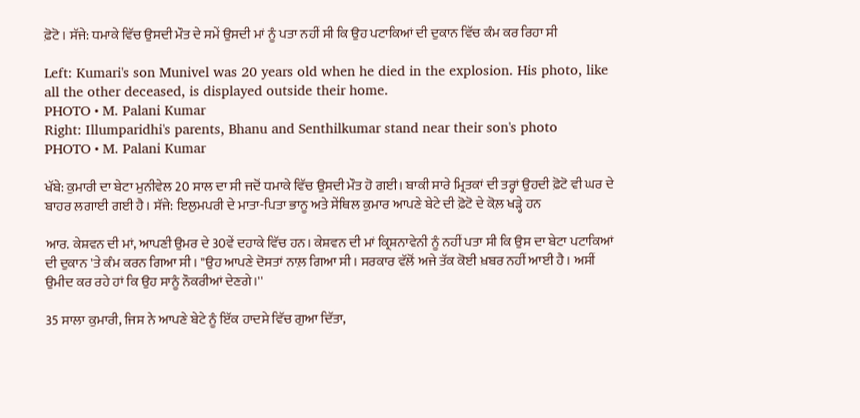ਫ਼ੋਟੋ। ਸੱਜੇ: ਧਮਾਕੇ ਵਿੱਚ ਉਸਦੀ ਮੌਤ ਦੇ ਸਮੇਂ ਉਸਦੀ ਮਾਂ ਨੂੰ ਪਤਾ ਨਹੀਂ ਸੀ ਕਿ ਉਹ ਪਟਾਕਿਆਂ ਦੀ ਦੁਕਾਨ ਵਿੱਚ ਕੰਮ ਕਰ ਰਿਹਾ ਸੀ

Left: Kumari's son Munivel was 20 years old when he died in the explosion. His photo, like all the other deceased, is displayed outside their home.
PHOTO • M. Palani Kumar
Right: Illumparidhi's parents, Bhanu and Senthilkumar stand near their son's photo
PHOTO • M. Palani Kumar

ਖੱਬੇ: ਕੁਮਾਰੀ ਦਾ ਬੇਟਾ ਮੁਨੀਵੇਲ 20 ਸਾਲ ਦਾ ਸੀ ਜਦੋਂ ਧਮਾਕੇ ਵਿੱਚ ਉਸਦੀ ਮੌਤ ਹੋ ਗਈ। ਬਾਕੀ ਸਾਰੇ ਮ੍ਰਿਤਕਾਂ ਦੀ ਤਰ੍ਹਾਂ ਉਹਦੀ ਫ਼ੋਟੋ ਵੀ ਘਰ ਦੇ ਬਾਹਰ ਲਗਾਈ ਗਈ ਹੈ। ਸੱਜੇ: ਇਲੁਮਪਰੀ ਦੇ ਮਾਤਾ-ਪਿਤਾ ਭਾਨੂ ਅਤੇ ਸੇਂਥਿਲ ਕੁਮਾਰ ਆਪਣੇ ਬੇਟੇ ਦੀ ਫ਼ੋਟੋ ਦੇ ਕੋਲ਼ ਖੜ੍ਹੇ ਹਨ

ਆਰ. ਕੇਸ਼ਵਨ ਦੀ ਮਾਂ, ਆਪਣੀ ਉਮਰ ਦੇ 30ਵੇਂ ਦਹਾਕੇ ਵਿੱਚ ਹਨ। ਕੇਸ਼ਵਨ ਦੀ ਮਾਂ ਕ੍ਰਿਸ਼ਨਾਵੇਨੀ ਨੂੰ ਨਹੀਂ ਪਤਾ ਸੀ ਕਿ ਉਸ ਦਾ ਬੇਟਾ ਪਟਾਕਿਆਂ ਦੀ ਦੁਕਾਨ 'ਤੇ ਕੰਮ ਕਰਨ ਗਿਆ ਸੀ। "ਉਹ ਆਪਣੇ ਦੋਸਤਾਂ ਨਾਲ਼ ਗਿਆ ਸੀ। ਸਰਕਾਰ ਵੱਲੋਂ ਅਜੇ ਤੱਕ ਕੋਈ ਖ਼ਬਰ ਨਹੀਂ ਆਈ ਹੈ। ਅਸੀਂ ਉਮੀਦ ਕਰ ਰਹੇ ਹਾਂ ਕਿ ਉਹ ਸਾਨੂੰ ਨੌਕਰੀਆਂ ਦੇਣਗੇ।''

35 ਸਾਲਾ ਕੁਮਾਰੀ, ਜਿਸ ਨੇ ਆਪਣੇ ਬੇਟੇ ਨੂੰ ਇੱਕ ਹਾਦਸੇ ਵਿੱਚ ਗੁਆ ਦਿੱਤਾ,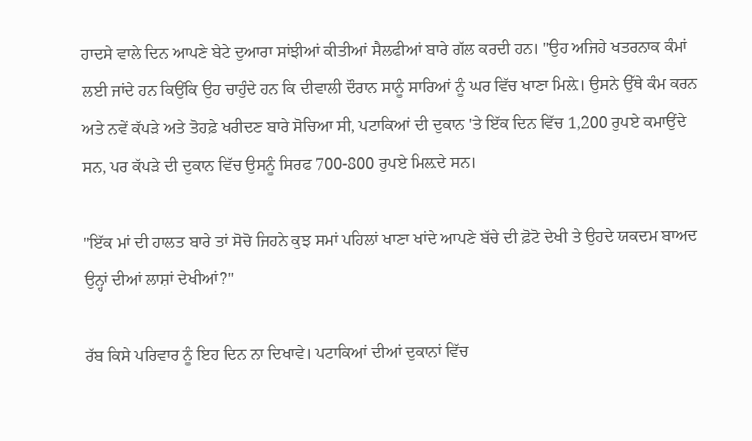ਹਾਦਸੇ ਵਾਲੇ ਦਿਨ ਆਪਣੇ ਬੇਟੇ ਦੁਆਰਾ ਸਾਂਝੀਆਂ ਕੀਤੀਆਂ ਸੈਲਫੀਆਂ ਬਾਰੇ ਗੱਲ ਕਰਦੀ ਹਨ। "ਉਹ ਅਜਿਹੇ ਖਤਰਨਾਕ ਕੰਮਾਂ ਲਈ ਜਾਂਦੇ ਹਨ ਕਿਉਂਕਿ ਉਹ ਚਾਹੁੰਦੇ ਹਨ ਕਿ ਦੀਵਾਲੀ ਦੌਰਾਨ ਸਾਨੂੰ ਸਾਰਿਆਂ ਨੂੰ ਘਰ ਵਿੱਚ ਖਾਣਾ ਮਿਲ਼ੇ। ਉਸਨੇ ਉੱਥੇ ਕੰਮ ਕਰਨ ਅਤੇ ਨਵੇਂ ਕੱਪੜੇ ਅਤੇ ਤੋਹਫ਼ੇ ਖਰੀਦਣ ਬਾਰੇ ਸੋਚਿਆ ਸੀ, ਪਟਾਕਿਆਂ ਦੀ ਦੁਕਾਨ 'ਤੇ ਇੱਕ ਦਿਨ ਵਿੱਚ 1,200 ਰੁਪਏ ਕਮਾਉਂਦੇ ਸਨ, ਪਰ ਕੱਪੜੇ ਦੀ ਦੁਕਾਨ ਵਿੱਚ ਉਸਨੂੰ ਸਿਰਫ 700-800 ਰੁਪਏ ਮਿਲ਼ਦੇ ਸਨ।

"ਇੱਕ ਮਾਂ ਦੀ ਹਾਲਤ ਬਾਰੇ ਤਾਂ ਸੋਚੋ ਜਿਹਨੇ ਕੁਝ ਸਮਾਂ ਪਹਿਲਾਂ ਖਾਣਾ ਖਾਂਦੇ ਆਪਣੇ ਬੱਚੇ ਦੀ ਫ਼ੋਟੋ ਦੇਖੀ ਤੇ ਉਹਦੇ ਯਕਦਮ ਬਾਅਦ ਉਨ੍ਹਾਂ ਦੀਆਂ ਲਾਸ਼ਾਂ ਦੇਖੀਆਂ?"

ਰੱਬ ਕਿਸੇ ਪਰਿਵਾਰ ਨੂੰ ਇਹ ਦਿਨ ਨਾ ਦਿਖਾਵੇ। ਪਟਾਕਿਆਂ ਦੀਆਂ ਦੁਕਾਨਾਂ ਵਿੱਚ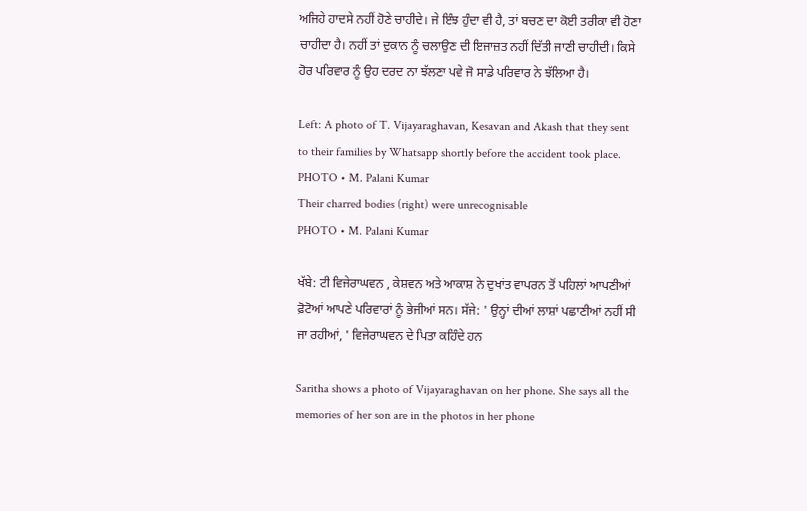ਅਜਿਹੇ ਹਾਦਸੇ ਨਹੀਂ ਹੋਣੇ ਚਾਹੀਦੇ। ਜੇ ਇੰਝ ਹੁੰਦਾ ਵੀ ਹੈ, ਤਾਂ ਬਚਣ ਦਾ ਕੋਈ ਤਰੀਕਾ ਵੀ ਹੋਣਾ ਚਾਹੀਦਾ ਹੈ। ਨਹੀਂ ਤਾਂ ਦੁਕਾਨ ਨੂੰ ਚਲਾਉਣ ਦੀ ਇਜਾਜ਼ਤ ਨਹੀਂ ਦਿੱਤੀ ਜਾਣੀ ਚਾਹੀਦੀ। ਕਿਸੇ ਹੋਰ ਪਰਿਵਾਰ ਨੂੰ ਉਹ ਦਰਦ ਨਾ ਝੱਲਣਾ ਪਵੇ ਜੋ ਸਾਡੇ ਪਰਿਵਾਰ ਨੇ ਝੱਲਿਆ ਹੈ।

Left: A photo of T. Vijayaraghavan, Kesavan and Akash that they sent to their families by Whatsapp shortly before the accident took place.
PHOTO • M. Palani Kumar
Their charred bodies (right) were unrecognisable
PHOTO • M. Palani Kumar

ਖੱਬੇ: ਟੀ ਵਿਜੇਰਾਘਵਨ , ਕੇਸ਼ਵਨ ਅਤੇ ਆਕਾਸ਼ ਨੇ ਦੁਖਾਂਤ ਵਾਪਰਨ ਤੋਂ ਪਹਿਲਾਂ ਆਪਣੀਆਂ ਫ਼ੋਟੋਆਂ ਆਪਣੇ ਪਰਿਵਾਰਾਂ ਨੂੰ ਭੇਜੀਆਂ ਸਨ। ਸੱਜੇ: ' ਉਨ੍ਹਾਂ ਦੀਆਂ ਲਾਸ਼ਾਂ ਪਛਾਣੀਆਂ ਨਹੀਂ ਸੀ ਜਾ ਰਹੀਆਂ, ' ਵਿਜੇਰਾਘਵਨ ਦੇ ਪਿਤਾ ਕਹਿੰਦੇ ਹਨ

Saritha shows a photo of Vijayaraghavan on her phone. She says all the memories of her son are in the photos in her phone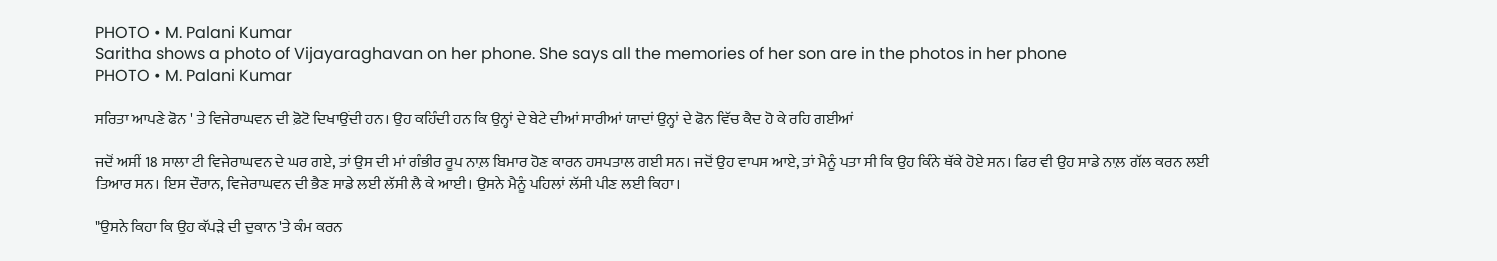PHOTO • M. Palani Kumar
Saritha shows a photo of Vijayaraghavan on her phone. She says all the memories of her son are in the photos in her phone
PHOTO • M. Palani Kumar

ਸਰਿਤਾ ਆਪਣੇ ਫੋਨ ' ਤੇ ਵਿਜੇਰਾਘਵਨ ਦੀ ਫ਼ੋਟੋ ਦਿਖਾਉਂਦੀ ਹਨ। ਉਹ ਕਹਿੰਦੀ ਹਨ ਕਿ ਉਨ੍ਹਾਂ ਦੇ ਬੇਟੇ ਦੀਆਂ ਸਾਰੀਆਂ ਯਾਦਾਂ ਉਨ੍ਹਾਂ ਦੇ ਫੋਨ ਵਿੱਚ ਕੈਦ ਹੋ ਕੇ ਰਹਿ ਗਈਆਂ

ਜਦੋਂ ਅਸੀਂ 18 ਸਾਲਾ ਟੀ ਵਿਜੇਰਾਘਵਨ ਦੇ ਘਰ ਗਏ, ਤਾਂ ਉਸ ਦੀ ਮਾਂ ਗੰਭੀਰ ਰੂਪ ਨਾਲ਼ ਬਿਮਾਰ ਹੋਣ ਕਾਰਨ ਹਸਪਤਾਲ ਗਈ ਸਨ। ਜਦੋਂ ਉਹ ਵਾਪਸ ਆਏ, ਤਾਂ ਮੈਨੂੰ ਪਤਾ ਸੀ ਕਿ ਉਹ ਕਿੰਨੇ ਥੱਕੇ ਹੋਏ ਸਨ। ਫਿਰ ਵੀ ਉਹ ਸਾਡੇ ਨਾਲ਼ ਗੱਲ ਕਰਨ ਲਈ ਤਿਆਰ ਸਨ। ਇਸ ਦੌਰਾਨ, ਵਿਜੇਰਾਘਵਨ ਦੀ ਭੈਣ ਸਾਡੇ ਲਈ ਲੱਸੀ ਲੈ ਕੇ ਆਈ। ਉਸਨੇ ਮੈਨੂੰ ਪਹਿਲਾਂ ਲੱਸੀ ਪੀਣ ਲਈ ਕਿਹਾ।

"ਉਸਨੇ ਕਿਹਾ ਕਿ ਉਹ ਕੱਪੜੇ ਦੀ ਦੁਕਾਨ 'ਤੇ ਕੰਮ ਕਰਨ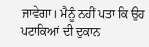ਜਾਵੇਗਾ। ਮੈਨੂੰ ਨਹੀਂ ਪਤਾ ਕਿ ਉਹ ਪਟਾਕਿਆਂ ਦੀ ਦੁਕਾਨ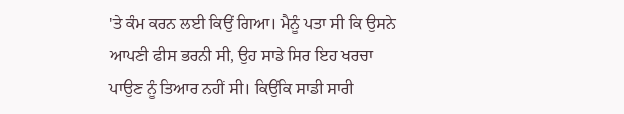'ਤੇ ਕੰਮ ਕਰਨ ਲਈ ਕਿਉਂ ਗਿਆ। ਮੈਨੂੰ ਪਤਾ ਸੀ ਕਿ ਉਸਨੇ ਆਪਣੀ ਫੀਸ ਭਰਨੀ ਸੀ, ਉਹ ਸਾਡੇ ਸਿਰ ਇਹ ਖਰਚਾ ਪਾਉਣ ਨੂੰ ਤਿਆਰ ਨਹੀਂ ਸੀ। ਕਿਉਂਕਿ ਸਾਡੀ ਸਾਰੀ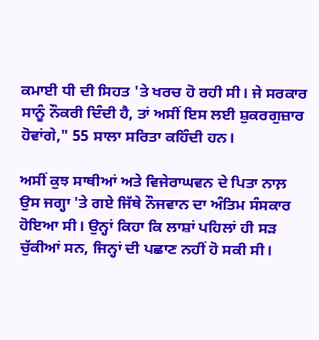ਕਮਾਈ ਧੀ ਦੀ ਸਿਹਤ 'ਤੇ ਖਰਚ ਹੋ ਰਹੀ ਸੀ। ਜੇ ਸਰਕਾਰ ਸਾਨੂੰ ਨੌਕਰੀ ਦਿੰਦੀ ਹੈ, ਤਾਂ ਅਸੀਂ ਇਸ ਲਈ ਸ਼ੁਕਰਗੁਜ਼ਾਰ ਹੋਵਾਂਗੇ," 55 ਸਾਲਾ ਸਰਿਤਾ ਕਹਿੰਦੀ ਹਨ।

ਅਸੀਂ ਕੁਝ ਸਾਥੀਆਂ ਅਤੇ ਵਿਜੇਰਾਘਵਨ ਦੇ ਪਿਤਾ ਨਾਲ਼ ਉਸ ਜਗ੍ਹਾ 'ਤੇ ਗਏ ਜਿੱਥੇ ਨੌਜਵਾਨ ਦਾ ਅੰਤਿਮ ਸੰਸਕਾਰ ਹੋਇਆ ਸੀ। ਉਨ੍ਹਾਂ ਕਿਹਾ ਕਿ ਲਾਸ਼ਾਂ ਪਹਿਲਾਂ ਹੀ ਸੜ ਚੁੱਕੀਆਂ ਸਨ, ਜਿਨ੍ਹਾਂ ਦੀ ਪਛਾਣ ਨਹੀਂ ਹੋ ਸਕੀ ਸੀ।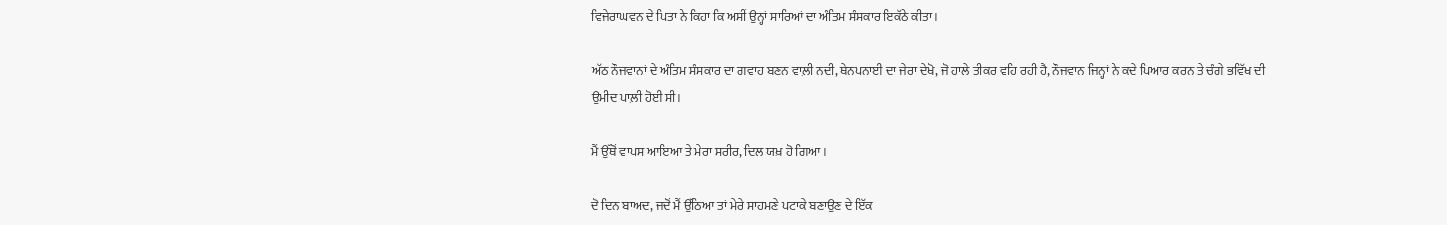ਵਿਜੇਰਾਘਵਨ ਦੇ ਪਿਤਾ ਨੇ ਕਿਹਾ ਕਿ ਅਸੀਂ ਉਨ੍ਹਾਂ ਸਾਰਿਆਂ ਦਾ ਅੰਤਿਮ ਸੰਸਕਾਰ ਇਕੱਠੇ ਕੀਤਾ।

ਅੱਠ ਨੌਜਵਾਨਾਂ ਦੇ ਅੰਤਿਮ ਸੰਸਕਾਰ ਦਾ ਗਵਾਹ ਬਣਨ ਵਾਲ਼ੀ ਨਦੀ, ਥੇਨਪਨਾਈ ਦਾ ਜੇਰਾ ਦੇਖੋ, ਜੋ ਹਾਲੇ ਤੀਕਰ ਵਹਿ ਰਹੀ ਹੈ, ਨੌਜਵਾਨ ਜਿਨ੍ਹਾਂ ਨੇ ਕਦੇ ਪਿਆਰ ਕਰਨ ਤੇ ਚੰਗੇ ਭਵਿੱਖ ਦੀ ਉਮੀਦ ਪਾਲ਼ੀ ਹੋਈ ਸੀ।

ਮੈਂ ਉੱਥੋਂ ਵਾਪਸ ਆਇਆ ਤੇ ਮੇਰਾ ਸਰੀਰ, ਦਿਲ ਯਖ਼ ਹੋ ਗਿਆ।

ਦੋ ਦਿਨ ਬਾਅਦ, ਜਦੋਂ ਮੈਂ ਉੱਠਿਆ ਤਾਂ ਮੇਰੇ ਸਾਹਮਣੇ ਪਟਾਕੇ ਬਣਾਉਣ ਦੇ ਇੱਕ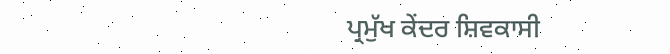ਪ੍ਰਮੁੱਖ ਕੇਂਦਰ ਸ਼ਿਵਕਾਸੀ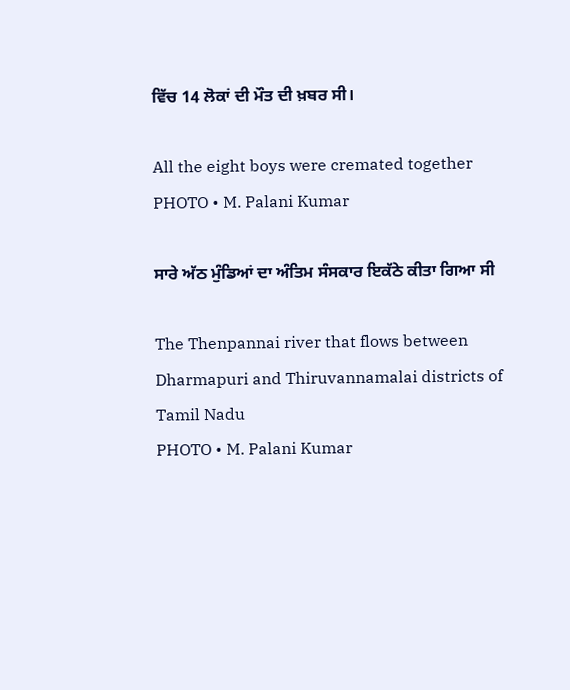ਵਿੱਚ 14 ਲੋਕਾਂ ਦੀ ਮੌਤ ਦੀ ਖ਼ਬਰ ਸੀ।

All the eight boys were cremated together
PHOTO • M. Palani Kumar

ਸਾਰੇ ਅੱਠ ਮੁੰਡਿਆਂ ਦਾ ਅੰਤਿਮ ਸੰਸਕਾਰ ਇਕੱਠੇ ਕੀਤਾ ਗਿਆ ਸੀ

The Thenpannai river that flows between Dharmapuri and Thiruvannamalai districts of Tamil Nadu
PHOTO • M. Palani Kumar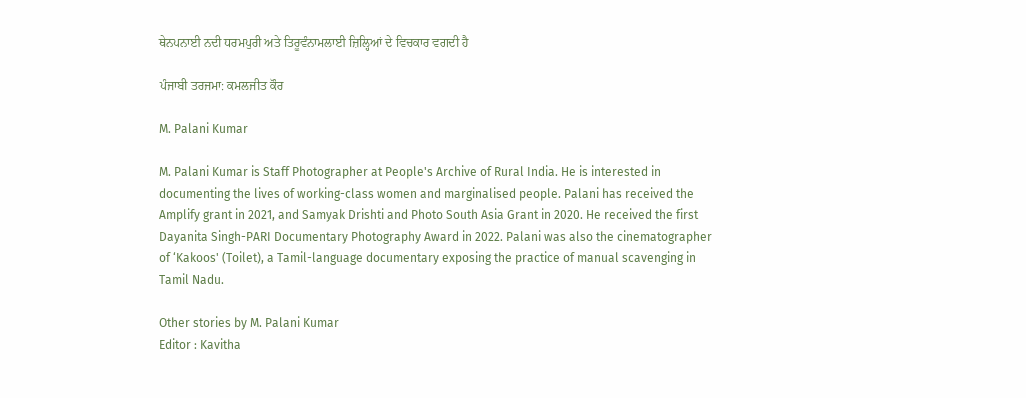ਥੇਨਪਨਾਈ ਨਦੀ ਧਰਮਪੁਰੀ ਅਤੇ ਤਿਰੂਵੰਨਾਮਲਾਈ ਜ਼ਿਲ੍ਹਿਆਂ ਦੇ ਵਿਚਕਾਰ ਵਗਦੀ ਹੈ

ਪੰਜਾਬੀ ਤਰਜਮਾ: ਕਮਲਜੀਤ ਕੌਰ

M. Palani Kumar

M. Palani Kumar is Staff Photographer at People's Archive of Rural India. He is interested in documenting the lives of working-class women and marginalised people. Palani has received the Amplify grant in 2021, and Samyak Drishti and Photo South Asia Grant in 2020. He received the first Dayanita Singh-PARI Documentary Photography Award in 2022. Palani was also the cinematographer of ‘Kakoos' (Toilet), a Tamil-language documentary exposing the practice of manual scavenging in Tamil Nadu.

Other stories by M. Palani Kumar
Editor : Kavitha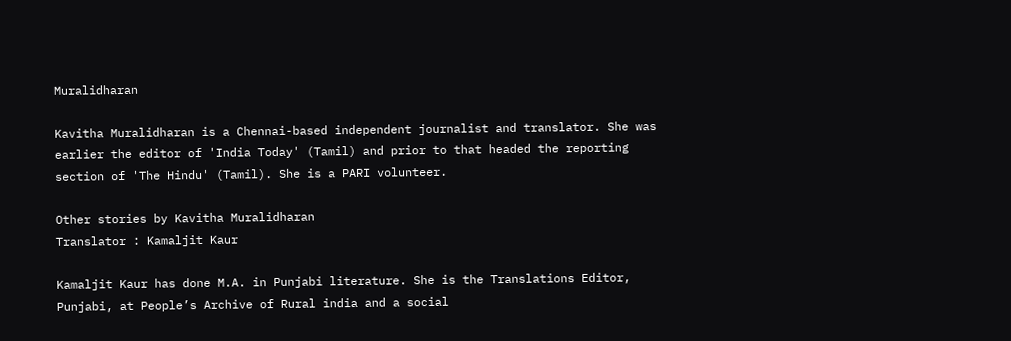Muralidharan

Kavitha Muralidharan is a Chennai-based independent journalist and translator. She was earlier the editor of 'India Today' (Tamil) and prior to that headed the reporting section of 'The Hindu' (Tamil). She is a PARI volunteer.

Other stories by Kavitha Muralidharan
Translator : Kamaljit Kaur

Kamaljit Kaur has done M.A. in Punjabi literature. She is the Translations Editor, Punjabi, at People’s Archive of Rural india and a social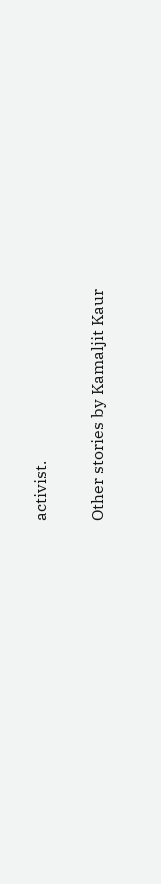activist.

Other stories by Kamaljit Kaur